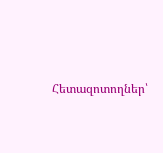Հետազոտողներ՝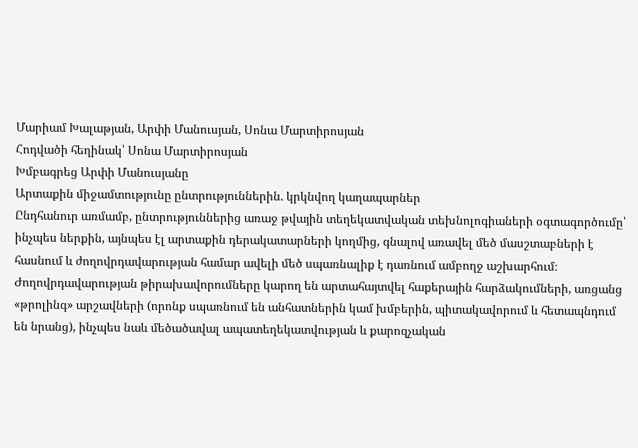Մարիամ Խալաթյան, Արփի Մանուսյան, Սոնա Մարտիրոսյան
Հոդվածի հեղինակ՝ Սոնա Մարտիրոսյան
Խմբագրեց Արփի Մանուսյանը
Արտաքին միջամտությունը ընտրություններին. կրկնվող կաղապարներ
Ընդհանուր առմամբ, ընտրություններից առաջ թվային տեղեկատվական տեխնոլոգիաների օգտագործումը՝ ինչպես ներքին, այնպես էլ արտաքին դերակատարների կողմից, գնալով առավել մեծ մասշտաբների է հասնում և ժողովրդավարության համար ավելի մեծ սպառնալիք է դառնում ամբողջ աշխարհում։ Ժողովրդավարության թիրախավորումները կարող են արտահայտվել հաքերային հարձակումների, առցանց «թրոլինգ» արշավների (որոնք սպառնում են անհատներին կամ խմբերին, պիտակավորում և հետապնդում են նրանց), ինչպես նաև մեծածավալ ապատեղեկատվության և քարոզչական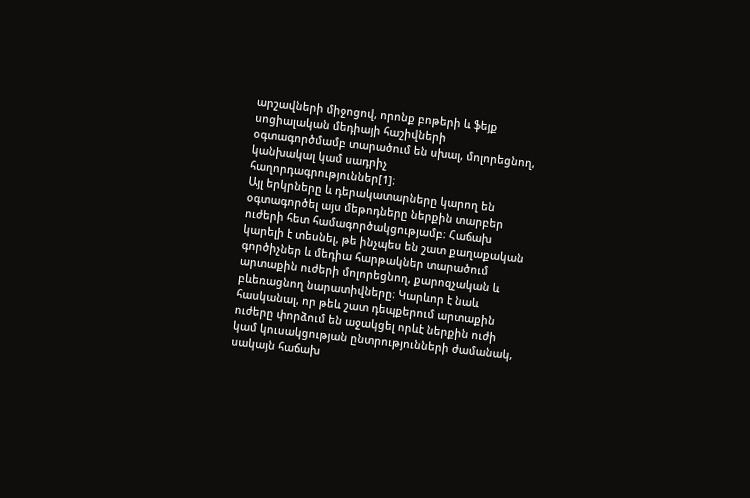արշավների միջոցով, որոնք բոթերի և ֆեյք սոցիալական մեդիայի հաշիվների օգտագործմամբ տարածում են սխալ, մոլորեցնող, կանխակալ կամ սադրիչ հաղորդագրություններ[1]։
Այլ երկրները և դերակատարները կարող են օգտագործել այս մեթոդները ներքին տարբեր ուժերի հետ համագործակցությամբ։ Հաճախ կարելի է տեսնել, թե ինչպես են շատ քաղաքական գործիչներ և մեդիա հարթակներ տարածում արտաքին ուժերի մոլորեցնող, քարոզչական և բևեռացնող նարատիվները։ Կարևոր է նաև հասկանալ, որ թեև շատ դեպքերում արտաքին ուժերը փորձում են աջակցել որևէ ներքին ուժի կամ կուսակցության ընտրությունների ժամանակ, սակայն հաճախ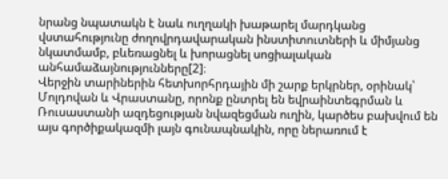նրանց նպատակն է նաև ուղղակի խաթարել մարդկանց վստահությունը ժողովրդավարական ինստիտուտների և միմյանց նկատմամբ, բևեռացնել և խորացնել սոցիալական անհամաձայնությունները[2]։
Վերջին տարիներին հետխորհրդային մի շարք երկրներ, օրինակ՝ Մոլդովան և Վրաստանը, որոնք ընտրել են եվրաինտեգրման և Ռուսաստանի ազդեցության նվազեցման ուղին, կարծես բախվում են այս գործիքակազմի լայն գունապնակին, որը ներառում է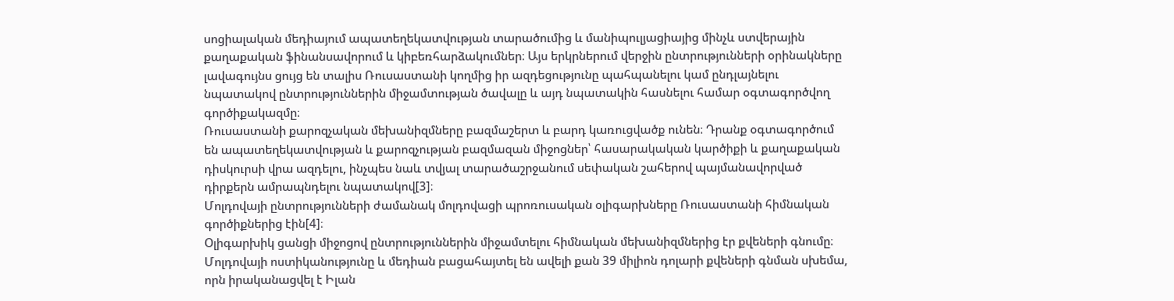սոցիալական մեդիայում ապատեղեկատվության տարածումից և մանիպուլյացիայից մինչև ստվերային քաղաքական ֆինանսավորում և կիբեռհարձակումներ։ Այս երկրներում վերջին ընտրությունների օրինակները լավագույնս ցույց են տալիս Ռուսաստանի կողմից իր ազդեցությունը պահպանելու կամ ընդլայնելու նպատակով ընտրություններին միջամտության ծավալը և այդ նպատակին հասնելու համար օգտագործվող գործիքակազմը։
Ռուսաստանի քարոզչական մեխանիզմները բազմաշերտ և բարդ կառուցվածք ունեն։ Դրանք օգտագործում են ապատեղեկատվության և քարոզչության բազմազան միջոցներ՝ հասարակական կարծիքի և քաղաքական դիսկուրսի վրա ազդելու, ինչպես նաև տվյալ տարածաշրջանում սեփական շահերով պայմանավորված դիրքերն ամրապնդելու նպատակով[3]։
Մոլդովայի ընտրությունների ժամանակ մոլդովացի պրոռուսական օլիգարխները Ռուսաստանի հիմնական գործիքներից էին[4]։
Օլիգարխիկ ցանցի միջոցով ընտրություններին միջամտելու հիմնական մեխանիզմներից էր քվեների գնումը։ Մոլդովայի ոստիկանությունը և մեդիան բացահայտել են ավելի քան 39 միլիոն դոլարի քվեների գնման սխեմա, որն իրականացվել է Իլան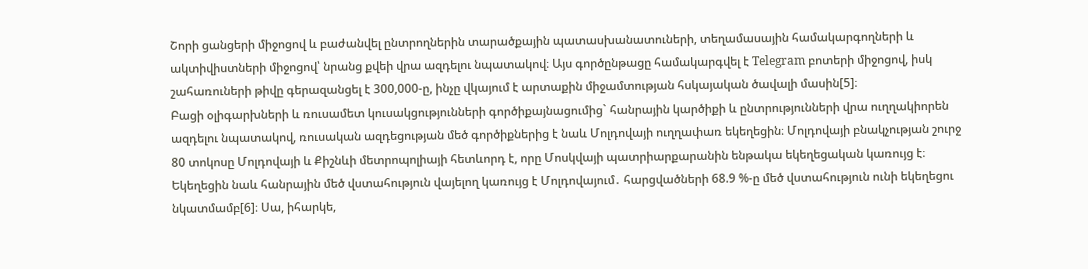Շորի ցանցերի միջոցով և բաժանվել ընտրողներին տարածքային պատասխանատուների, տեղամասային համակարգողների և ակտիվիստների միջոցով՝ նրանց քվեի վրա ազդելու նպատակով։ Այս գործընթացը համակարգվել է Telegram բոտերի միջոցով, իսկ շահառուների թիվը գերազանցել է 300,000-ը, ինչը վկայում է արտաքին միջամտության հսկայական ծավալի մասին[5]։
Բացի օլիգարխների և ռուսամետ կուսակցությունների գործիքայնացումից` հանրային կարծիքի և ընտրությունների վրա ուղղակիորեն ազդելու նպատակով, ռուսական ազդեցության մեծ գործիքներից է նաև Մոլդովայի ուղղափառ եկեղեցին։ Մոլդովայի բնակչության շուրջ 80 տոկոսը Մոլդովայի և Քիշնևի մետրոպոլիայի հետևորդ է, որը Մոսկվայի պատրիարքարանին ենթակա եկեղեցական կառույց է։ Եկեղեցին նաև հանրային մեծ վստահություն վայելող կառույց է Մոլդովայում․ հարցվածների 68.9 %-ը մեծ վստահություն ունի եկեղեցու նկատմամբ[6]։ Սա, իհարկե,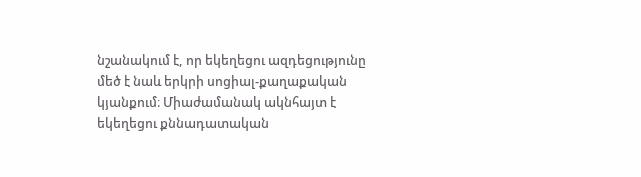նշանակում է, որ եկեղեցու ազդեցությունը մեծ է նաև երկրի սոցիալ-քաղաքական կյանքում։ Միաժամանակ ակնհայտ է եկեղեցու քննադատական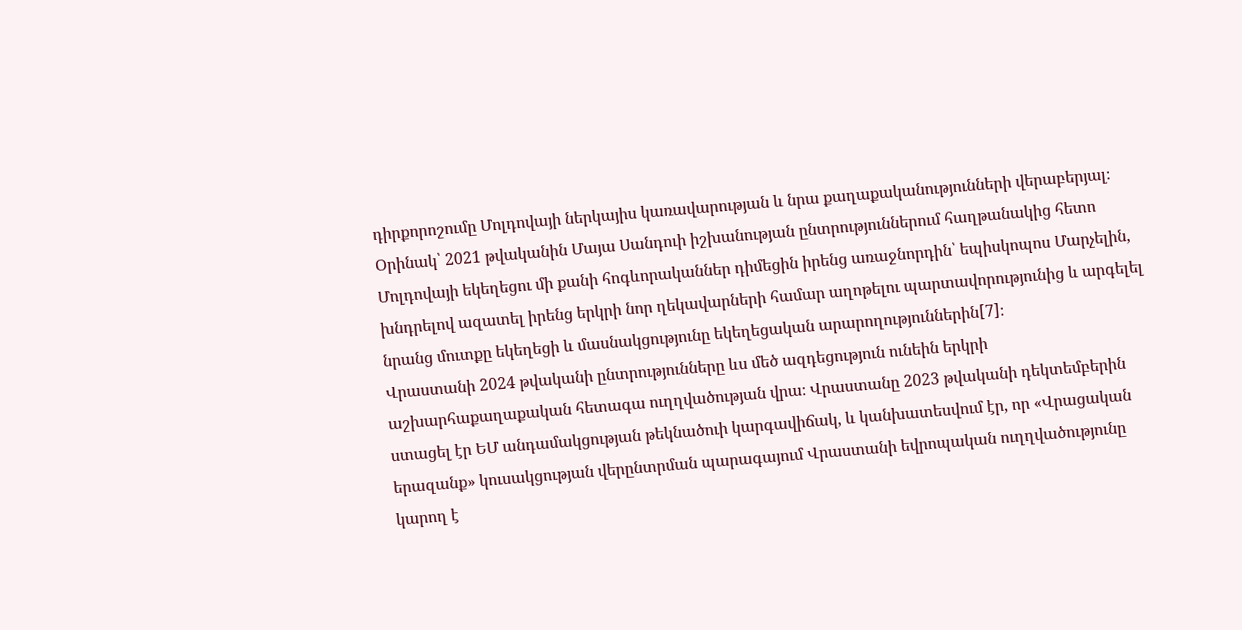դիրքորոշումը Մոլդովայի ներկայիս կառավարության և նրա քաղաքականությունների վերաբերյալ։ Օրինակ՝ 2021 թվականին Մայա Սանդուի իշխանության ընտրություններում հաղթանակից հետո Մոլդովայի եկեղեցու մի քանի հոգևորականներ դիմեցին իրենց առաջնորդին՝ եպիսկոպոս Մարչելին, խնդրելով ազատել իրենց երկրի նոր ղեկավարների համար աղոթելու պարտավորությունից և արգելել նրանց մուտքը եկեղեցի և մասնակցությունը եկեղեցական արարողություններին[7]։
Վրաստանի 2024 թվականի ընտրությունները ևս մեծ ազդեցություն ունեին երկրի աշխարհաքաղաքական հետագա ուղղվածության վրա։ Վրաստանը 2023 թվականի դեկտեմբերին ստացել էր ԵՄ անդամակցության թեկնածուի կարգավիճակ, և կանխատեսվում էր, որ «Վրացական երազանք» կուսակցության վերընտրման պարագայում Վրաստանի եվրոպական ուղղվածությունը կարող է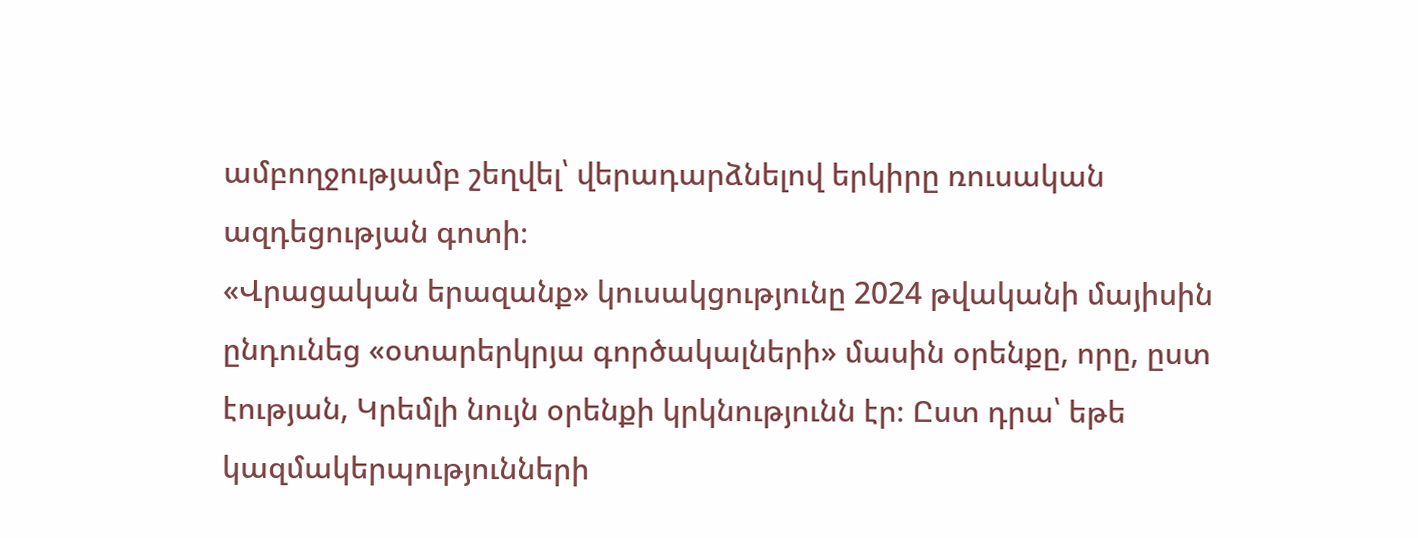ամբողջությամբ շեղվել՝ վերադարձնելով երկիրը ռուսական ազդեցության գոտի։
«Վրացական երազանք» կուսակցությունը 2024 թվականի մայիսին ընդունեց «օտարերկրյա գործակալների» մասին օրենքը, որը, ըստ էության, Կրեմլի նույն օրենքի կրկնությունն էր։ Ըստ դրա՝ եթե կազմակերպությունների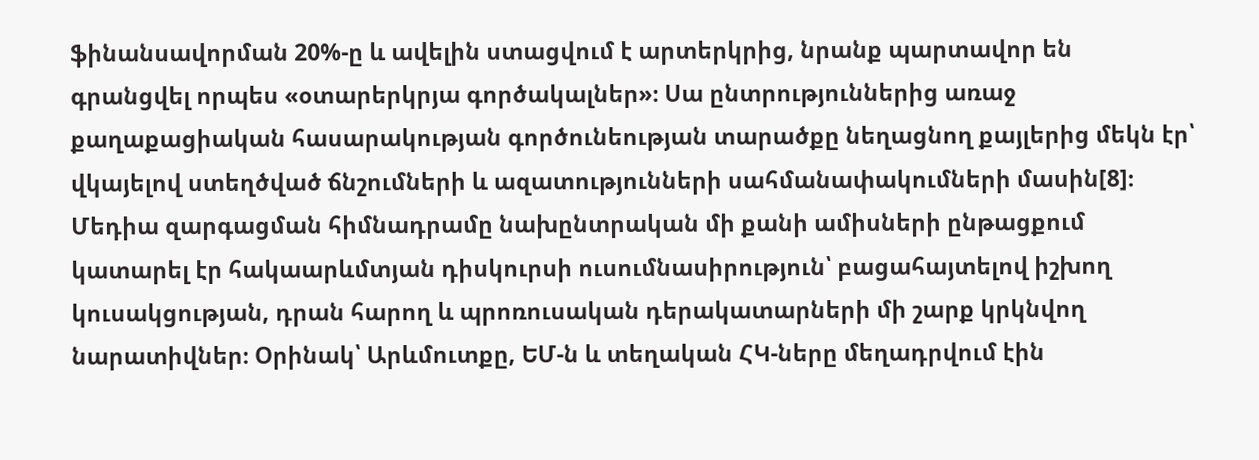ֆինանսավորման 20%-ը և ավելին ստացվում է արտերկրից, նրանք պարտավոր են գրանցվել որպես «օտարերկրյա գործակալներ»։ Սա ընտրություններից առաջ քաղաքացիական հասարակության գործունեության տարածքը նեղացնող քայլերից մեկն էր՝ վկայելով ստեղծված ճնշումների և ազատությունների սահմանափակումների մասին[8]։
Մեդիա զարգացման հիմնադրամը նախընտրական մի քանի ամիսների ընթացքում կատարել էր հակաարևմտյան դիսկուրսի ուսումնասիրություն՝ բացահայտելով իշխող կուսակցության, դրան հարող և պրոռուսական դերակատարների մի շարք կրկնվող նարատիվներ։ Օրինակ՝ Արևմուտքը, ԵՄ-ն և տեղական ՀԿ-ները մեղադրվում էին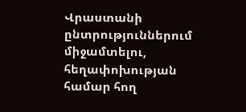Վրաստանի ընտրություններում միջամտելու, հեղափոխության համար հող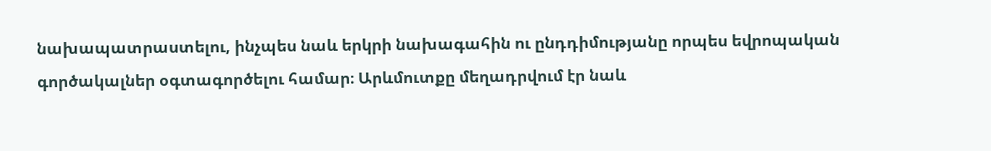նախապատրաստելու, ինչպես նաև երկրի նախագահին ու ընդդիմությանը որպես եվրոպական գործակալներ օգտագործելու համար։ Արևմուտքը մեղադրվում էր նաև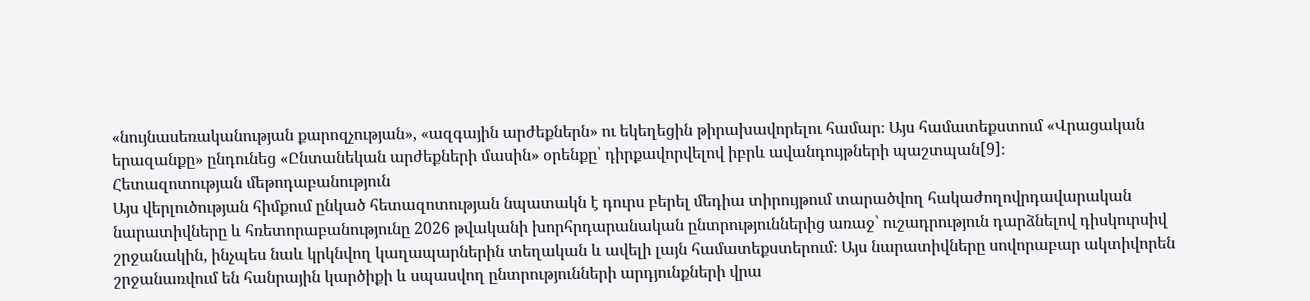«նույնասեռականության քարոզչության», «ազգային արժեքներն» ու եկեղեցին թիրախավորելու համար։ Այս համատեքստում «Վրացական երազանքը» ընդունեց «Ընտանեկան արժեքների մասին» օրենքը՝ դիրքավորվելով իբրև ավանդույթների պաշտպան[9]։
Հետազոտության մեթոդաբանություն
Այս վերլուծության հիմքում ընկած հետազոտության նպատակն է դուրս բերել մեդիա տիրույթում տարածվող հակաժողովրդավարական նարատիվները և հռետորաբանությունը 2026 թվականի խորհրդարանական ընտրություններից առաջ՝ ուշադրություն դարձնելով դիսկուրսիվ շրջանակին, ինչպես նաև կրկնվող կաղապարներին տեղական և ավելի լայն համատեքստերում։ Այս նարատիվները սովորաբար ակտիվորեն շրջանառվում են հանրային կարծիքի և սպասվող ընտրությունների արդյունքների վրա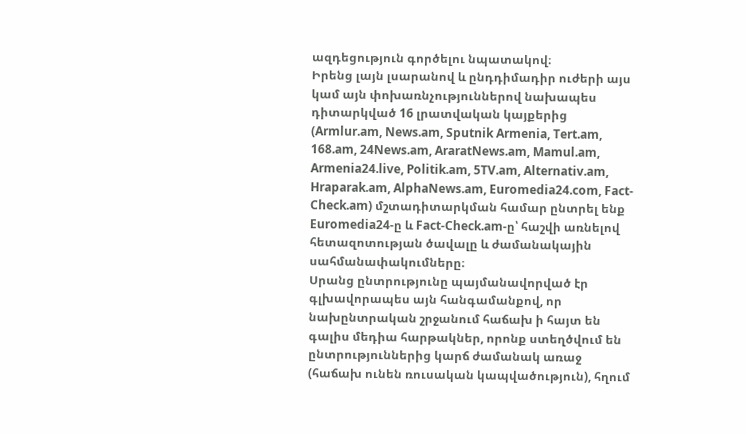ազդեցություն գործելու նպատակով։
Իրենց լայն լսարանով և ընդդիմադիր ուժերի այս կամ այն փոխառնչություններով նախապես դիտարկված 16 լրատվական կայքերից (Armlur.am, News.am, Sputnik Armenia, Tert.am, 168.am, 24News.am, AraratNews.am, Mamul.am, Armenia24.live, Politik.am, 5TV.am, Alternativ.am, Hraparak.am, AlphaNews.am, Euromedia24.com, Fact-Check.am) մշտադիտարկման համար ընտրել ենք Euromedia24-ը և Fact-Check.am-ը՝ հաշվի առնելով հետազոտության ծավալը և ժամանակային սահմանափակումները։
Սրանց ընտրությունը պայմանավորված էր գլխավորապես այն հանգամանքով, որ նախընտրական շրջանում հաճախ ի հայտ են գալիս մեդիա հարթակներ, որոնք ստեղծվում են ընտրություններից կարճ ժամանակ առաջ (հաճախ ունեն ռուսական կապվածություն), հղում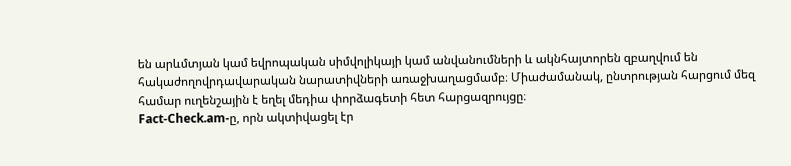են արևմտյան կամ եվրոպական սիմվոլիկայի կամ անվանումների և ակնհայտորեն զբաղվում են հակաժողովրդավարական նարատիվների առաջխաղացմամբ։ Միաժամանակ, ընտրության հարցում մեզ համար ուղենշային է եղել մեդիա փորձագետի հետ հարցազրույցը։
Fact-Check.am-ը, որն ակտիվացել էր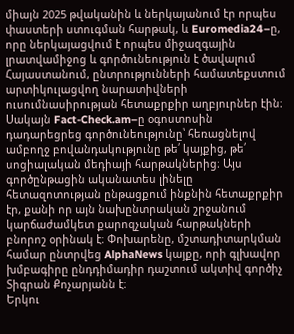միայն 2025 թվականին և ներկայանում էր որպես փաստերի ստուգման հարթակ, և Euromedia24–ը, որը ներկայացվում է որպես միջազգային լրատվամիջոց և գործունեություն է ծավալում Հայաստանում, ընտրությունների համատեքստում արտիկուլացվող նարատիվների ուսումնասիրության հետաքրքիր աղբյուրներ էին։ Սակայն Fact-Check.am–ը օգոստոսին դադարեցրեց գործունեությունը՝ հեռացնելով ամբողջ բովանդակությունը թե՛ կայքից, թե՛ սոցիալական մեդիայի հարթակներից։ Այս գործընթացին ականատես լինելը հետազոտության ընթացքում ինքնին հետաքրքիր էր, քանի որ այն նախընտրական շրջանում կարճաժամկետ քարոզչական հարթակների բնորոշ օրինակ է։ Փոխարենը, մշտադիտարկման համար ընտրվեց AlphaNews կայքը, որի գլխավոր խմբագիրը ընդդիմադիր դաշտում ակտիվ գործիչ Տիգրան Քոչարյանն է։
Երկու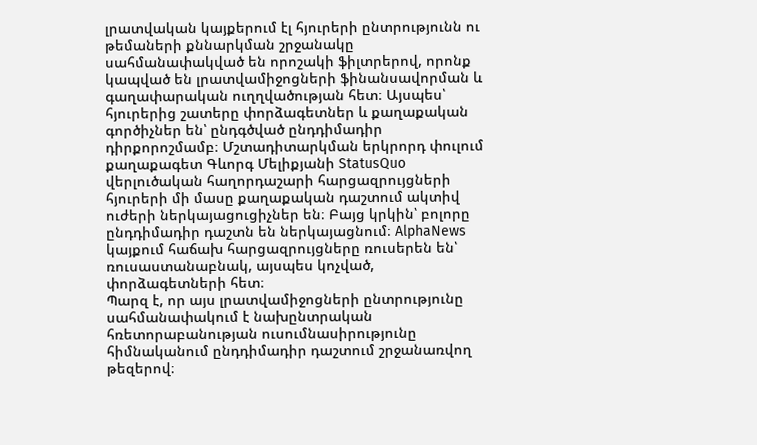լրատվական կայքերում էլ հյուրերի ընտրությունն ու թեմաների քննարկման շրջանակը սահմանափակված են որոշակի ֆիլտրերով, որոնք կապված են լրատվամիջոցների ֆինանսավորման և գաղափարական ուղղվածության հետ։ Այսպես՝ հյուրերից շատերը փորձագետներ և քաղաքական գործիչներ են՝ ընդգծված ընդդիմադիր դիրքորոշմամբ։ Մշտադիտարկման երկրորդ փուլում քաղաքագետ Գևորգ Մելիքյանի StatusQuo վերլուծական հաղորդաշարի հարցազրույցների հյուրերի մի մասը քաղաքական դաշտում ակտիվ ուժերի ներկայացուցիչներ են։ Բայց կրկին՝ բոլորը ընդդիմադիր դաշտն են ներկայացնում։ AlphaNews կայքում հաճախ հարցազրույցները ռուսերեն են՝ ռուսաստանաբնակ, այսպես կոչված, փորձագետների հետ։
Պարզ է, որ այս լրատվամիջոցների ընտրությունը սահմանափակում է նախընտրական հռետորաբանության ուսումնասիրությունը հիմնականում ընդդիմադիր դաշտում շրջանառվող թեզերով։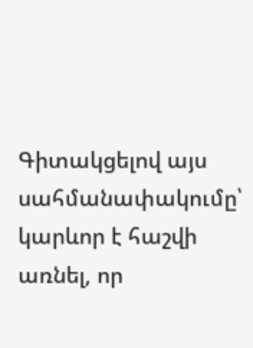Գիտակցելով այս սահմանափակումը՝ կարևոր է հաշվի առնել, որ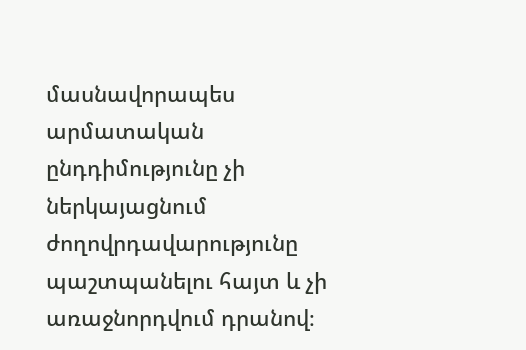մասնավորապես արմատական ընդդիմությունը չի ներկայացնում ժողովրդավարությունը պաշտպանելու հայտ և չի առաջնորդվում դրանով։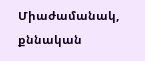Միաժամանակ, քննական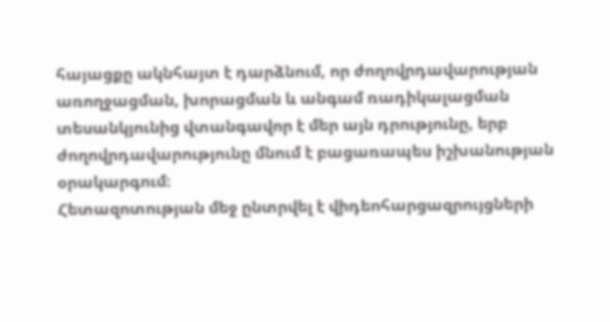հայացքը ակնհայտ է դարձնում, որ ժողովրդավարության առողջացման, խորացման և անգամ ռադիկալացման տեսանկյունից վտանգավոր է մեր այն դրությունը, երբ ժողովրդավարությունը մնում է բացառապես իշխանության օրակարգում։
Հետազոտության մեջ ընտրվել է վիդեոհարցազրույցների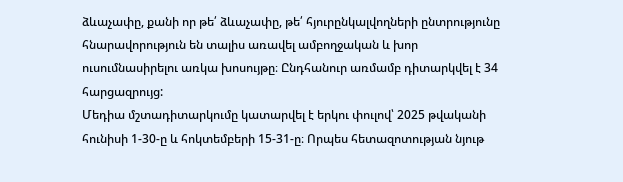ձևաչափը, քանի որ թե՛ ձևաչափը, թե՛ հյուրընկալվողների ընտրությունը հնարավորություն են տալիս առավել ամբողջական և խոր ուսումնասիրելու առկա խոսույթը։ Ընդհանուր առմամբ դիտարկվել է 34 հարցազրույց:
Մեդիա մշտադիտարկումը կատարվել է երկու փուլով՝ 2025 թվականի հունիսի 1-30-ը և հոկտեմբերի 15-31-ը։ Որպես հետազոտության նյութ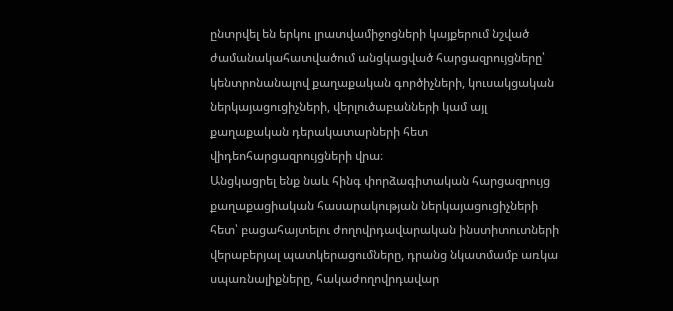ընտրվել են երկու լրատվամիջոցների կայքերում նշված ժամանակահատվածում անցկացված հարցազրույցները՝ կենտրոնանալով քաղաքական գործիչների, կուսակցական ներկայացուցիչների, վերլուծաբանների կամ այլ քաղաքական դերակատարների հետ վիդեոհարցազրույցների վրա։
Անցկացրել ենք նաև հինգ փորձագիտական հարցազրույց քաղաքացիական հասարակության ներկայացուցիչների հետ՝ բացահայտելու ժողովրդավարական ինստիտուտների վերաբերյալ պատկերացումները, դրանց նկատմամբ առկա սպառնալիքները, հակաժողովրդավար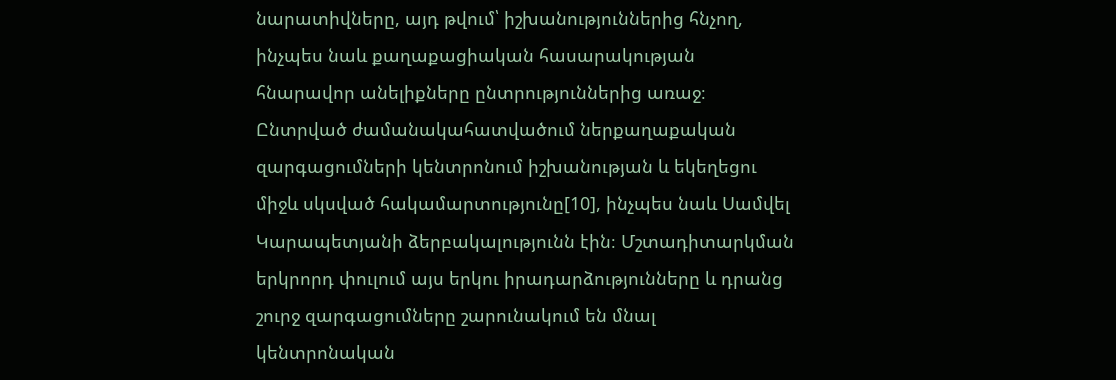նարատիվները, այդ թվում՝ իշխանություններից հնչող, ինչպես նաև քաղաքացիական հասարակության հնարավոր անելիքները ընտրություններից առաջ։
Ընտրված ժամանակահատվածում ներքաղաքական զարգացումների կենտրոնում իշխանության և եկեղեցու միջև սկսված հակամարտությունը[10], ինչպես նաև Սամվել Կարապետյանի ձերբակալությունն էին։ Մշտադիտարկման երկրորդ փուլում այս երկու իրադարձությունները և դրանց շուրջ զարգացումները շարունակում են մնալ կենտրոնական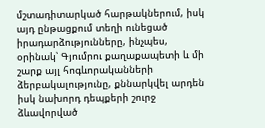մշտադիտարկած հարթակներում, իսկ այդ ընթացքում տեղի ունեցած իրադարձությունները, ինչպես, օրինակ՝ Գյումրու քաղաքապետի և մի շարք այլ հոգևորականների ձերբակալությունը, քննարկվել արդեն իսկ նախորդ դեպքերի շուրջ ձևավորված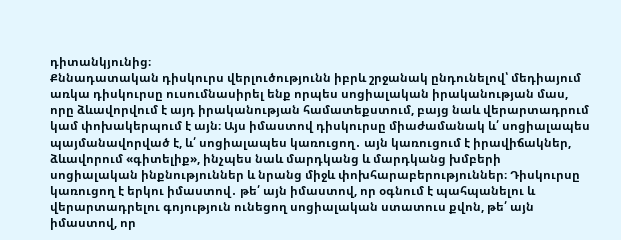դիտանկյունից։
Քննադատական դիսկուրս վերլուծությունն իբրև շրջանակ ընդունելով՝ մեդիայում առկա դիսկուրսը ուսումնասիրել ենք որպես սոցիալական իրականության մաս, որը ձևավորվում է այդ իրականության համատեքստում, բայց նաև վերարտադրում կամ փոխակերպում է այն։ Այս իմաստով դիսկուրսը միաժամանակ և՛ սոցիալապես պայմանավորված է, և՛ սոցիալապես կառուցող․ այն կառուցում է իրավիճակներ, ձևավորում «գիտելիք», ինչպես նաև մարդկանց և մարդկանց խմբերի սոցիալական ինքնություններ և նրանց միջև փոխհարաբերություններ։ Դիսկուրսը կառուցող է երկու իմաստով․ թե՛ այն իմաստով, որ օգնում է պահպանելու և վերարտադրելու գոյություն ունեցող սոցիալական ստատուս քվոն, թե՛ այն իմաստով, որ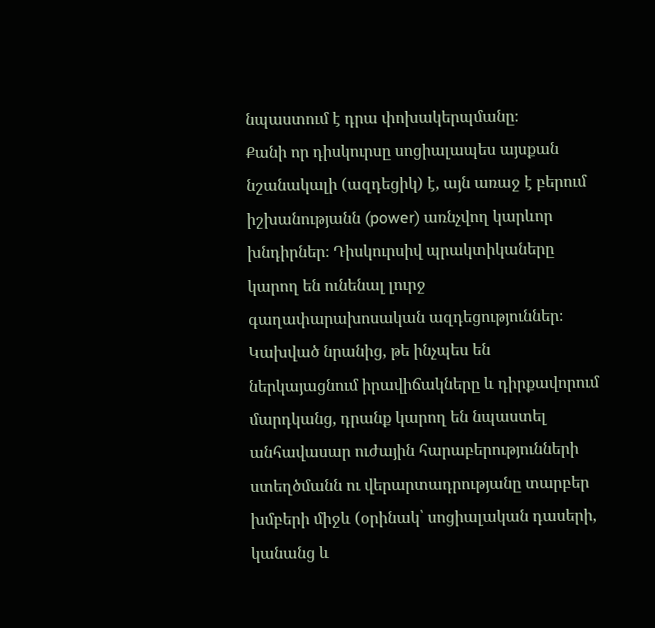նպաստում է դրա փոխակերպմանը։
Քանի որ դիսկուրսը սոցիալապես այսքան նշանակալի (ազդեցիկ) է, այն առաջ է բերում իշխանությանն (power) առնչվող կարևոր խնդիրներ։ Դիսկուրսիվ պրակտիկաները կարող են ունենալ լուրջ գաղափարախոսական ազդեցություններ։ Կախված նրանից, թե ինչպես են ներկայացնում իրավիճակները և դիրքավորում մարդկանց, դրանք կարող են նպաստել անհավասար ուժային հարաբերությունների ստեղծմանն ու վերարտադրությանը տարբեր խմբերի միջև (օրինակ՝ սոցիալական դասերի, կանանց և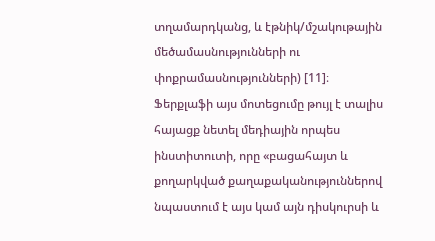տղամարդկանց, և էթնիկ/մշակութային մեծամասնությունների ու փոքրամասնությունների) [11]։
Ֆերքլաֆի այս մոտեցումը թույլ է տալիս հայացք նետել մեդիային որպես ինստիտուտի, որը «բացահայտ և քողարկված քաղաքականություններով նպաստում է այս կամ այն դիսկուրսի և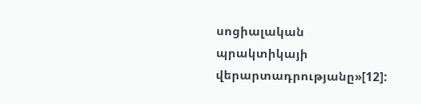սոցիալական պրակտիկայի վերարտադրությանը»[12]: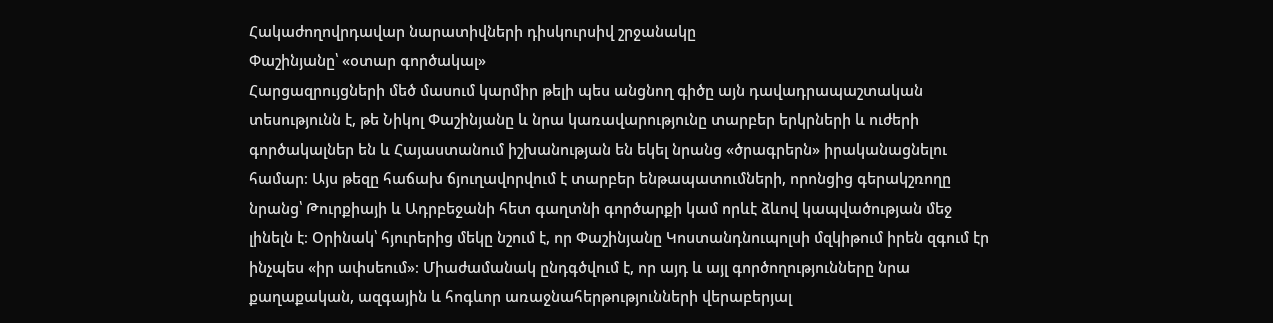Հակաժողովրդավար նարատիվների դիսկուրսիվ շրջանակը
Փաշինյանը՝ «օտար գործակալ»
Հարցազրույցների մեծ մասում կարմիր թելի պես անցնող գիծը այն դավադրապաշտական տեսությունն է, թե Նիկոլ Փաշինյանը և նրա կառավարությունը տարբեր երկրների և ուժերի գործակալներ են և Հայաստանում իշխանության են եկել նրանց «ծրագրերն» իրականացնելու համար։ Այս թեզը հաճախ ճյուղավորվում է տարբեր ենթապատումների, որոնցից գերակշռողը նրանց՝ Թուրքիայի և Ադրբեջանի հետ գաղտնի գործարքի կամ որևէ ձևով կապվածության մեջ լինելն է։ Օրինակ՝ հյուրերից մեկը նշում է, որ Փաշինյանը Կոստանդնուպոլսի մզկիթում իրեն զգում էր ինչպես «իր ափսեում»։ Միաժամանակ ընդգծվում է, որ այդ և այլ գործողությունները նրա քաղաքական, ազգային և հոգևոր առաջնահերթությունների վերաբերյալ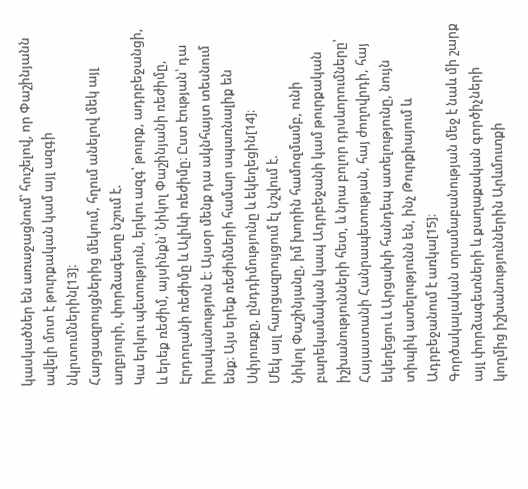կասկածներ են առաջացնում՝ հուշելով, որ Փաշինյանն ավելի մոտ է թուրքական կամ այլ ազգի նկրտումներին[13]։
Հարցազրույցներից մեկում, հղում անելով մեկ այլ աղբյուրի, փորձագետը նշում է.
Կա երկու պետություն, երկու ազգ՝ թուրք, ադրբեջանցի, և երեք ռեժիմ, այսինքն՝ Նիկոլ Փաշինյանի ռեժիմը, Էրդողանի ռեժիմը և Ալիևի ռեժիմը։ Ըստ էության՝ դա իրականություն է։ Այսօր մենք դա ակնհայտ տեսնում ենք։ Այս երեք ռեժիմների համար սպառնալիք են Սփյուռքը, ընդդիմությունը և եկեղեցին[14]։
Մեկ այլ հարցազրույցում էլ նշվում է.
Նիկոլ Փաշինյանը, իմ խորին համոզմամբ, ունի բարեկամական կապ Ադրբեջանի կամ թուրքական իշխանությունների հետ, և նրա բոլոր դրսևորումները՝ Հայաստանի Հանրապետության, հայ ժողովրդի, հայ եկեղեցու և Արցախի հանդեպ ատելությունը, նույն տիպիկ ատելությունն են, ինչ Թուրքիայում և Ադրբեջանում է առկա[15]։
Գործակալական տրամաբանության մեջ է նաև մի շարք այլ փորձագետների և քաղաքական գործիչների կողմից իշխանություններին Արևմուտքի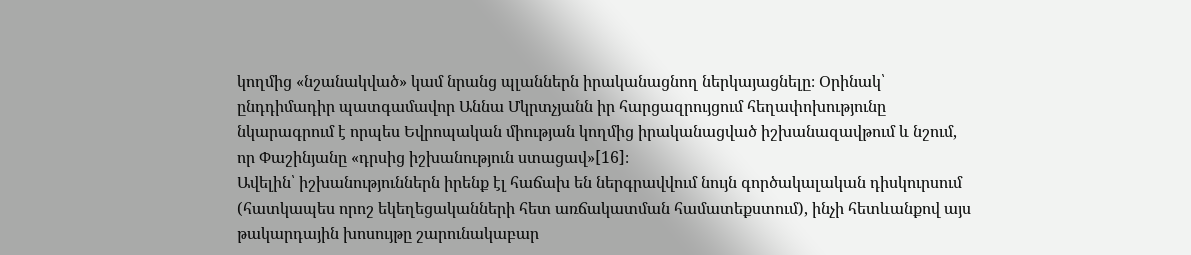կողմից «նշանակված» կամ նրանց պլաններն իրականացնող ներկայացնելը։ Օրինակ՝ ընդդիմադիր պատգամավոր Աննա Մկրտչյանն իր հարցազրույցում հեղափոխությունը նկարագրում է որպես Եվրոպական միության կողմից իրականացված իշխանազավթում և նշում, որ Փաշինյանը «դրսից իշխանություն ստացավ»[16]։
Ավելին՝ իշխանություններն իրենք էլ հաճախ են ներգրավվում նույն գործակալական դիսկուրսում (հատկապես որոշ եկեղեցականների հետ առճակատման համատեքստում), ինչի հետևանքով այս թակարդային խոսույթը շարունակաբար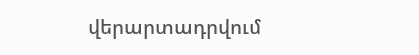վերարտադրվում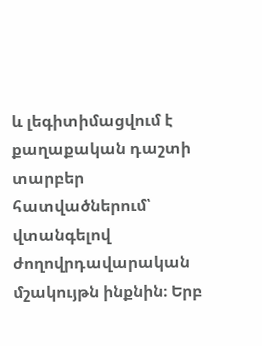և լեգիտիմացվում է քաղաքական դաշտի տարբեր հատվածներում՝ վտանգելով ժողովրդավարական մշակույթն ինքնին։ Երբ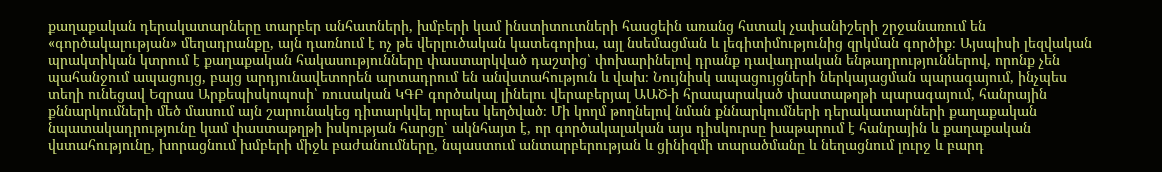քաղաքական դերակատարները տարբեր անհատների, խմբերի կամ ինստիտուտների հասցեին առանց հստակ չափանիշերի շրջանառում են «գործակալության» մեղադրանքը, այն դառնում է ոչ թե վերլուծական կատեգորիա, այլ նսեմացման և լեգիտիմությունից զրկման գործիք։ Այսպիսի լեզվական պրակտիկան կտրում է քաղաքական հակասությունները փաստարկված դաշտից՝ փոխարինելով դրանք դավադրական ենթադրություններով, որոնք չեն պահանջում ապացույց, բայց արդյունավետորեն արտադրում են անվստահություն և վախ։ Նույնիսկ ապացույցների ներկայացման պարագայում, ինչպես տեղի ունեցավ Եզրաս Արքեպիսկոպոսի՝ ռուսական ԿԳԲ գործակալ լինելու վերաբերյալ ԱԱԾ-ի հրապարակած փաստաթղթի պարագայում, հանրային քննարկումների մեծ մասում այն շարունակեց դիտարկվել որպես կեղծված։ Մի կողմ թողնելով նման քննարկումների դերակատարների քաղաքական նպատակադրությունը կամ փաստաթղթի իսկության հարցը՝ ակնհայտ է, որ գործակալական այս դիսկուրսը խաթարում է հանրային և քաղաքական վստահությունը, խորացնում խմբերի միջև բաժանումները, նպաստում անտարբերության և ցինիզմի տարածմանը և նեղացնում լուրջ և բարդ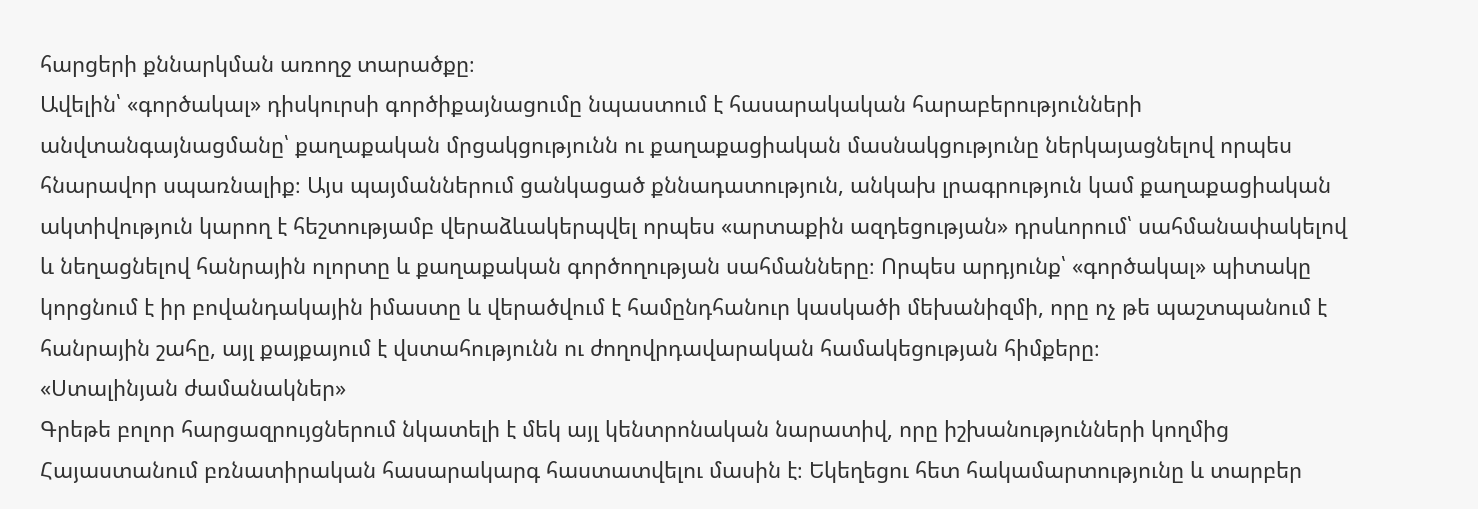հարցերի քննարկման առողջ տարածքը։
Ավելին՝ «գործակալ» դիսկուրսի գործիքայնացումը նպաստում է հասարակական հարաբերությունների անվտանգայնացմանը՝ քաղաքական մրցակցությունն ու քաղաքացիական մասնակցությունը ներկայացնելով որպես հնարավոր սպառնալիք։ Այս պայմաններում ցանկացած քննադատություն, անկախ լրագրություն կամ քաղաքացիական ակտիվություն կարող է հեշտությամբ վերաձևակերպվել որպես «արտաքին ազդեցության» դրսևորում՝ սահմանափակելով և նեղացնելով հանրային ոլորտը և քաղաքական գործողության սահմանները։ Որպես արդյունք՝ «գործակալ» պիտակը կորցնում է իր բովանդակային իմաստը և վերածվում է համընդհանուր կասկածի մեխանիզմի, որը ոչ թե պաշտպանում է հանրային շահը, այլ քայքայում է վստահությունն ու ժողովրդավարական համակեցության հիմքերը։
«Ստալինյան ժամանակներ»
Գրեթե բոլոր հարցազրույցներում նկատելի է մեկ այլ կենտրոնական նարատիվ, որը իշխանությունների կողմից Հայաստանում բռնատիրական հասարակարգ հաստատվելու մասին է։ Եկեղեցու հետ հակամարտությունը և տարբեր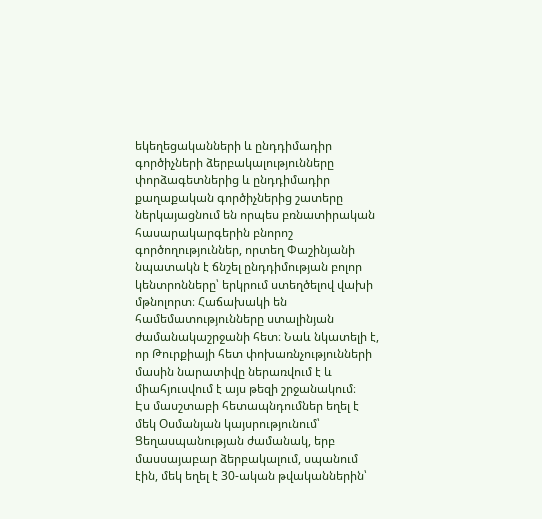եկեղեցականների և ընդդիմադիր գործիչների ձերբակալությունները փորձագետներից և ընդդիմադիր քաղաքական գործիչներից շատերը ներկայացնում են որպես բռնատիրական հասարակարգերին բնորոշ գործողություններ, որտեղ Փաշինյանի նպատակն է ճնշել ընդդիմության բոլոր կենտրոնները՝ երկրում ստեղծելով վախի մթնոլորտ։ Հաճախակի են համեմատությունները ստալինյան ժամանակաշրջանի հետ։ Նաև նկատելի է, որ Թուրքիայի հետ փոխառնչությունների մասին նարատիվը ներառվում է և միահյուսվում է այս թեզի շրջանակում։
Էս մասշտաբի հետապնդումներ եղել է մեկ Օսմանյան կայսրությունում՝ Ցեղասպանության ժամանակ, երբ մասսայաբար ձերբակալում, սպանում էին, մեկ եղել է 30-ական թվականներին՝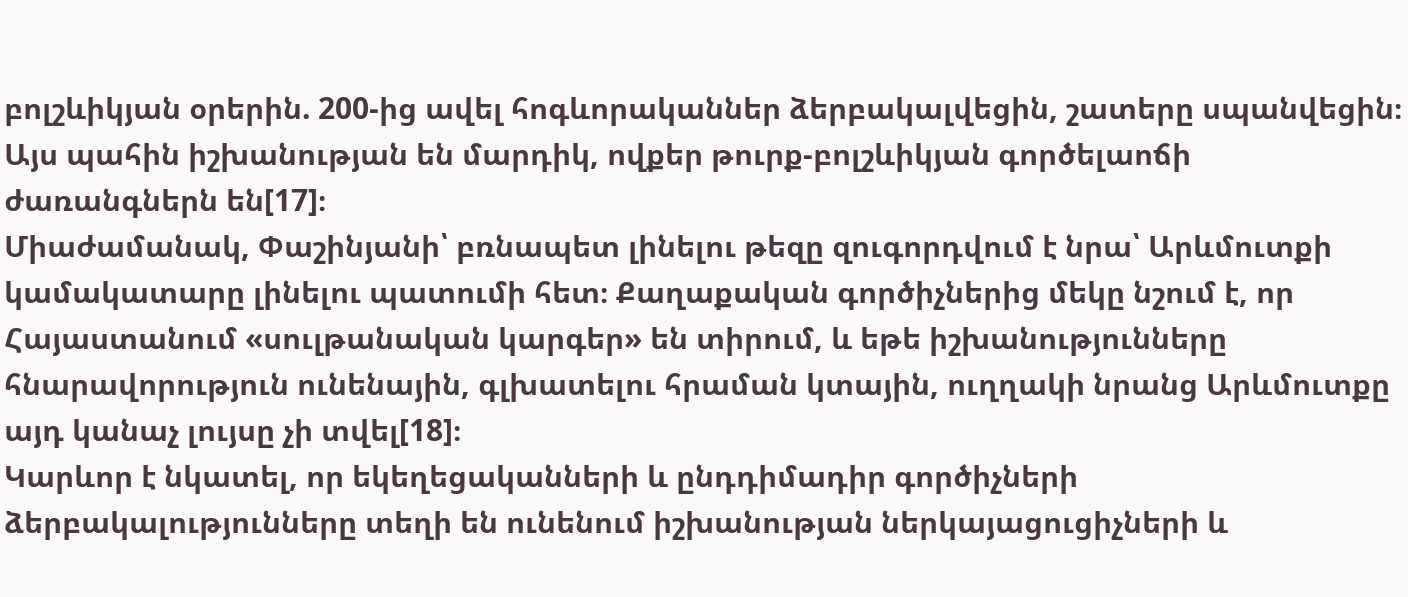բոլշևիկյան օրերին. 200-ից ավել հոգևորականներ ձերբակալվեցին, շատերը սպանվեցին։ Այս պահին իշխանության են մարդիկ, ովքեր թուրք-բոլշևիկյան գործելաոճի ժառանգներն են[17]։
Միաժամանակ, Փաշինյանի՝ բռնապետ լինելու թեզը զուգորդվում է նրա՝ Արևմուտքի կամակատարը լինելու պատումի հետ։ Քաղաքական գործիչներից մեկը նշում է, որ Հայաստանում «սուլթանական կարգեր» են տիրում, և եթե իշխանությունները հնարավորություն ունենային, գլխատելու հրաման կտային, ուղղակի նրանց Արևմուտքը այդ կանաչ լույսը չի տվել[18]։
Կարևոր է նկատել, որ եկեղեցականների և ընդդիմադիր գործիչների ձերբակալությունները տեղի են ունենում իշխանության ներկայացուցիչների և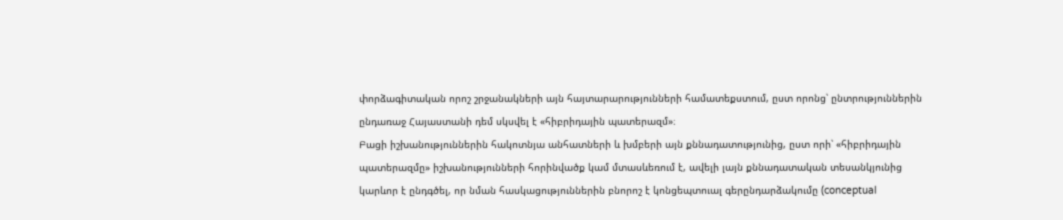փորձագիտական որոշ շրջանակների այն հայտարարությունների համատեքստում, ըստ որոնց՝ ընտրություններին ընդառաջ Հայաստանի դեմ սկսվել է «հիբրիդային պատերազմ»։
Բացի իշխանություններին հակոտնյա անհատների և խմբերի այն քննադատությունից, ըստ որի՝ «հիբրիդային պատերազմը» իշխանությունների հորինվածք կամ մտասևեռում է, ավելի լայն քննադատական տեսանկյունից կարևոր է ընդգծել, որ նման հասկացություններին բնորոշ է կոնցեպտուալ գերընդարձակումը (conceptual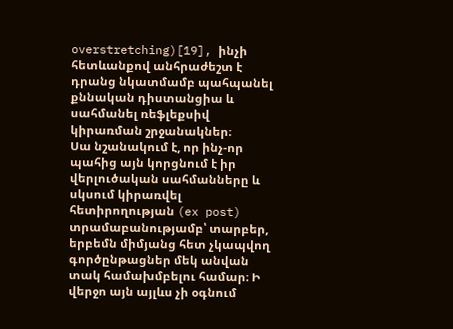overstretching)[19], ինչի հետևանքով անհրաժեշտ է դրանց նկատմամբ պահպանել քննական դիստանցիա և սահմանել ռեֆլեքսիվ կիրառման շրջանակներ։
Սա նշանակում է, որ ինչ-որ պահից այն կորցնում է իր վերլուծական սահմանները և սկսում կիրառվել հետիրողության (ex post) տրամաբանությամբ՝ տարբեր, երբեմն միմյանց հետ չկապվող գործընթացներ մեկ անվան տակ համախմբելու համար։ Ի վերջո այն այլևս չի օգնում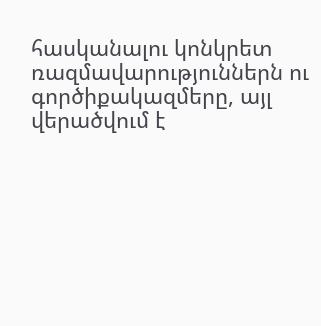հասկանալու կոնկրետ ռազմավարություններն ու գործիքակազմերը, այլ վերածվում է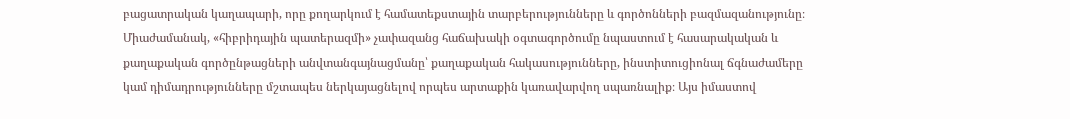բացատրական կաղապարի, որը քողարկում է համատեքստային տարբերությունները և գործոնների բազմազանությունը։ Միաժամանակ, «հիբրիդային պատերազմի» չափազանց հաճախակի օգտագործումը նպաստում է հասարակական և քաղաքական գործընթացների անվտանգայնացմանը՝ քաղաքական հակասությունները, ինստիտուցիոնալ ճգնաժամերը կամ դիմադրությունները մշտապես ներկայացնելով որպես արտաքին կառավարվող սպառնալիք։ Այս իմաստով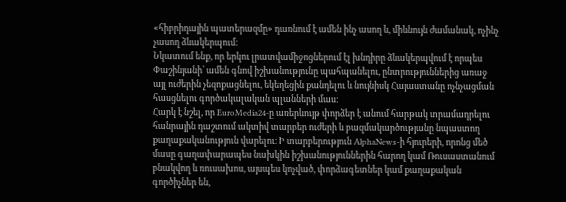«հիբրիդային պատերազմը» դառնում է ամեն ինչ ասող և, միևնույն ժամանակ, ոչինչ չասող ձևակերպում։
Նկատում ենք, որ երկու լրատվամիջոցներում էլ խնդիրը ձևակերպվում է որպես Փաշինյանի՝ ամեն գնով իշխանությունը պահպանելու, ընտրություններից առաջ այլ ուժերին չեզոքացնելու, եկեղեցին քանդելու և նույնիսկ Հայաստանը ոչնչացման հասցնելու գործակալական պլանների մաս։
Հարկ է նշել, որ EuroMedia24-ը առերևույթ փորձեր է անում հարթակ տրամադրելու հանրային դաշտում ակտիվ տարբեր ուժերի և բազմակարծությանը նպաստող քաղաքականություն վարելու։ Ի տարբերություն AlphaNews-ի հյուրերի, որոնց մեծ մասը գաղափարապես նախկին իշխանություններին հարող կամ Ռուսաստանում բնակվող և ռուսախոս, այսպես կոչված, փորձագետներ կամ քաղաքական գործիչներ են,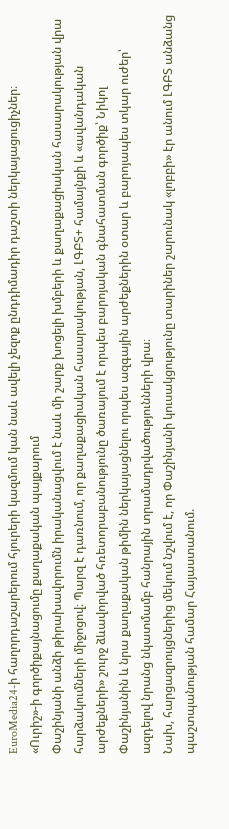EuroMedia24-ի հաղորդաշարերում հյուրերի կազմում կան նաև ավելի չեզոք ընդդիմադիր դաշտի ներկայացուցիչներ։
«Ուրիշ»-ի գործիքայնացումը քաղաքական պայքարում
Փաշինյանի անձի թիրախավորումն իրականացվում է նաև մի շարք խոցելի խմբերի և քաղաքացիական հասարակության վրա հարձակումների միջոցով։ Պարզ է դառնում, որ քաղաքացիական հասարակության, ԼԳԲՏ+ համայնքի և «ավանդական արժեքների» շուրջ ձևավորված հռետորաբանությունը ծառայում է որպես բարոյական գնահատման գործիք՝ Նիկոլ Փաշինյանին և նրա քաղաքական թիմին ներկայացնելու որպես ազգային արժեքներին օտար և բարոյապես տկար ուժեր՝ ազդելով նրանց նկատմամբ հանրային տրամադրվածությունների վրա։
Նախ, հարցազրույցներից մեկում նշվում է, որ Փաշինյանի կուսակցությունը տարիներ շարունակ «լոբբի» էր անում ԼԳԲՏ անձանց պաշտպանության համար Հայաստանում.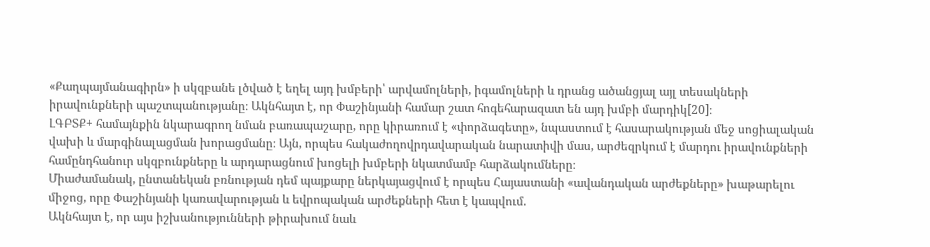«Քաղպայմանագիրն» ի սկզբանե լծված է եղել այդ խմբերի՝ արվամոլների, իգամոլների և դրանց ածանցյալ այլ տեսակների իրավունքների պաշտպանությանը։ Ակնհայտ է, որ Փաշինյանի համար շատ հոգեհարազատ են այդ խմբի մարդիկ[20]։
ԼԳԲՏՔ+ համայնքին նկարագրող նման բառապաշարը, որը կիրառում է «փորձագետը», նպաստում է հասարակության մեջ սոցիալական վախի և մարգինալացման խորացմանը։ Այն, որպես հակաժողովրդավարական նարատիվի մաս, արժեզրկում է մարդու իրավունքների համընդհանուր սկզբունքները և արդարացնում խոցելի խմբերի նկատմամբ հարձակումները։
Միաժամանակ, ընտանեկան բռնության դեմ պայքարը ներկայացվում է որպես Հայաստանի «ավանդական արժեքները» խաթարելու միջոց, որը Փաշինյանի կառավարության և եվրոպական արժեքների հետ է կապվում.
Ակնհայտ է, որ այս իշխանությունների թիրախում նաև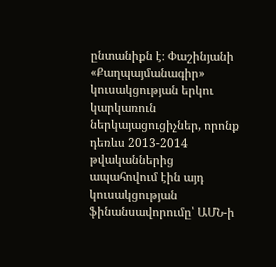ընտանիքն է։ Փաշինյանի «Քաղպայմանագիր» կուսակցության երկու կարկառուն ներկայացուցիչներ, որոնք դեռևս 2013-2014 թվականներից ապահովում էին այդ կուսակցության ֆինանսավորումը՝ ԱՄՆ-ի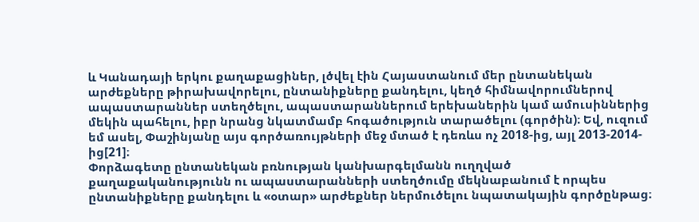և Կանադայի երկու քաղաքացիներ, լծվել էին Հայաստանում մեր ընտանեկան արժեքները թիրախավորելու, ընտանիքները քանդելու, կեղծ հիմնավորումներով ապաստարաններ ստեղծելու, ապաստարաններում երեխաներին կամ ամուսիններից մեկին պահելու, իբր նրանց նկատմամբ հոգածություն տարածելու (գործին)։ Եվ, ուզում եմ ասել, Փաշինյանը այս գործառույթների մեջ մտած է դեռևս ոչ 2018-ից, այլ 2013-2014-ից[21]։
Փորձագետը ընտանեկան բռնության կանխարգելմանն ուղղված քաղաքականությունն ու ապաստարանների ստեղծումը մեկնաբանում է որպես ընտանիքները քանդելու և «օտար» արժեքներ ներմուծելու նպատակային գործընթաց։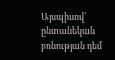Այսպիսով՝ ընտանեկան բռնության դեմ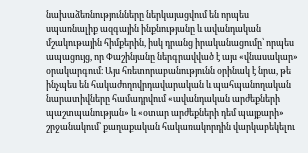նախաձեռնությունները ներկայացվում են որպես սպառնալիք ազգային ինքնությանը և ավանդական մշակութային հիմքերին, իսկ դրանց իրականացումը՝ որպես ապացույց, որ Փաշինյանը ներգրավված է այս «վնասակար» օրակարգում։ Այս հռետորաբանությունն օրինակ է նրա, թե ինչպես են հակաժողովրդավարական և պահպանողական նարատիվները համադրվում «ավանդական արժեքների պաշտպանության» և «օտար արժեքների դեմ պայքարի» շրջանակում՝ քաղաքական հակառակորդին վարկաբեկելու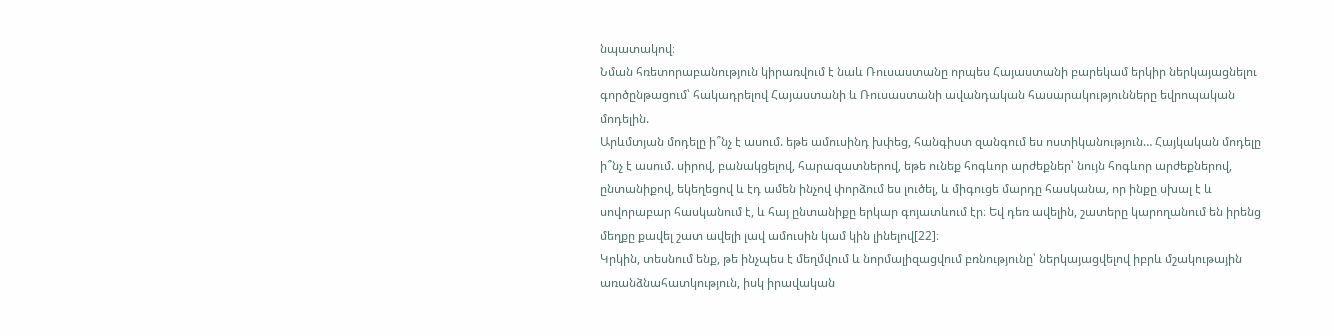նպատակով։
Նման հռետորաբանություն կիրառվում է նաև Ռուսաստանը որպես Հայաստանի բարեկամ երկիր ներկայացնելու գործընթացում՝ հակադրելով Հայաստանի և Ռուսաստանի ավանդական հասարակությունները եվրոպական մոդելին.
Արևմտյան մոդելը ի՞նչ է ասում. եթե ամուսինդ խփեց, հանգիստ զանգում ես ոստիկանություն… Հայկական մոդելը ի՞նչ է ասում. սիրով, բանակցելով, հարազատներով, եթե ունեք հոգևոր արժեքներ՝ նույն հոգևոր արժեքներով, ընտանիքով, եկեղեցով և էդ ամեն ինչով փորձում ես լուծել, և միգուցե մարդը հասկանա, որ ինքը սխալ է և սովորաբար հասկանում է, և հայ ընտանիքը երկար գոյատևում էր։ Եվ դեռ ավելին, շատերը կարողանում են իրենց մեղքը քավել շատ ավելի լավ ամուսին կամ կին լինելով[22]։
Կրկին, տեսնում ենք, թե ինչպես է մեղմվում և նորմալիզացվում բռնությունը՝ ներկայացվելով իբրև մշակութային առանձնահատկություն, իսկ իրավական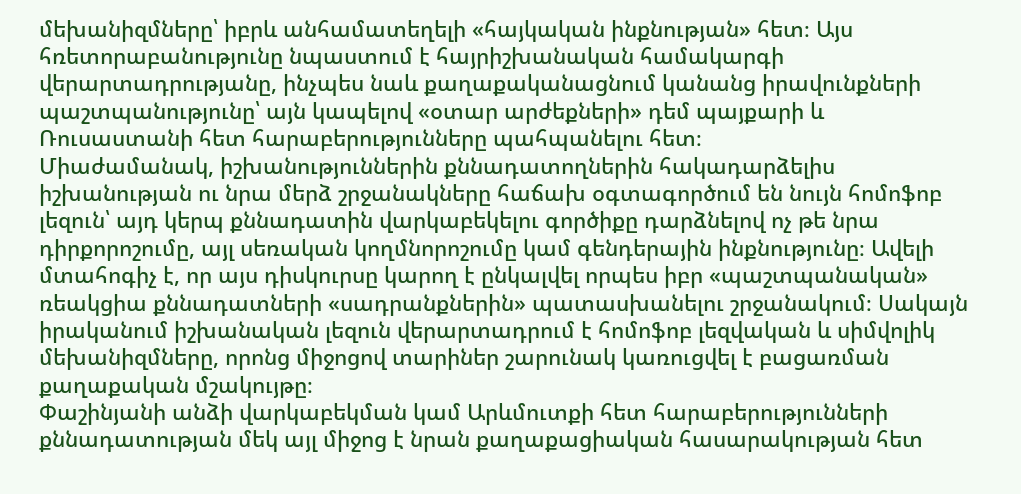մեխանիզմները՝ իբրև անհամատեղելի «հայկական ինքնության» հետ։ Այս հռետորաբանությունը նպաստում է հայրիշխանական համակարգի վերարտադրությանը, ինչպես նաև քաղաքականացնում կանանց իրավունքների պաշտպանությունը՝ այն կապելով «օտար արժեքների» դեմ պայքարի և Ռուսաստանի հետ հարաբերությունները պահպանելու հետ։
Միաժամանակ, իշխանություններին քննադատողներին հակադարձելիս իշխանության ու նրա մերձ շրջանակները հաճախ օգտագործում են նույն հոմոֆոբ լեզուն՝ այդ կերպ քննադատին վարկաբեկելու գործիքը դարձնելով ոչ թե նրա դիրքորոշումը, այլ սեռական կողմնորոշումը կամ գենդերային ինքնությունը։ Ավելի մտահոգիչ է, որ այս դիսկուրսը կարող է ընկալվել որպես իբր «պաշտպանական» ռեակցիա քննադատների «սադրանքներին» պատասխանելու շրջանակում։ Սակայն իրականում իշխանական լեզուն վերարտադրում է հոմոֆոբ լեզվական և սիմվոլիկ մեխանիզմները, որոնց միջոցով տարիներ շարունակ կառուցվել է բացառման քաղաքական մշակույթը։
Փաշինյանի անձի վարկաբեկման կամ Արևմուտքի հետ հարաբերությունների քննադատության մեկ այլ միջոց է նրան քաղաքացիական հասարակության հետ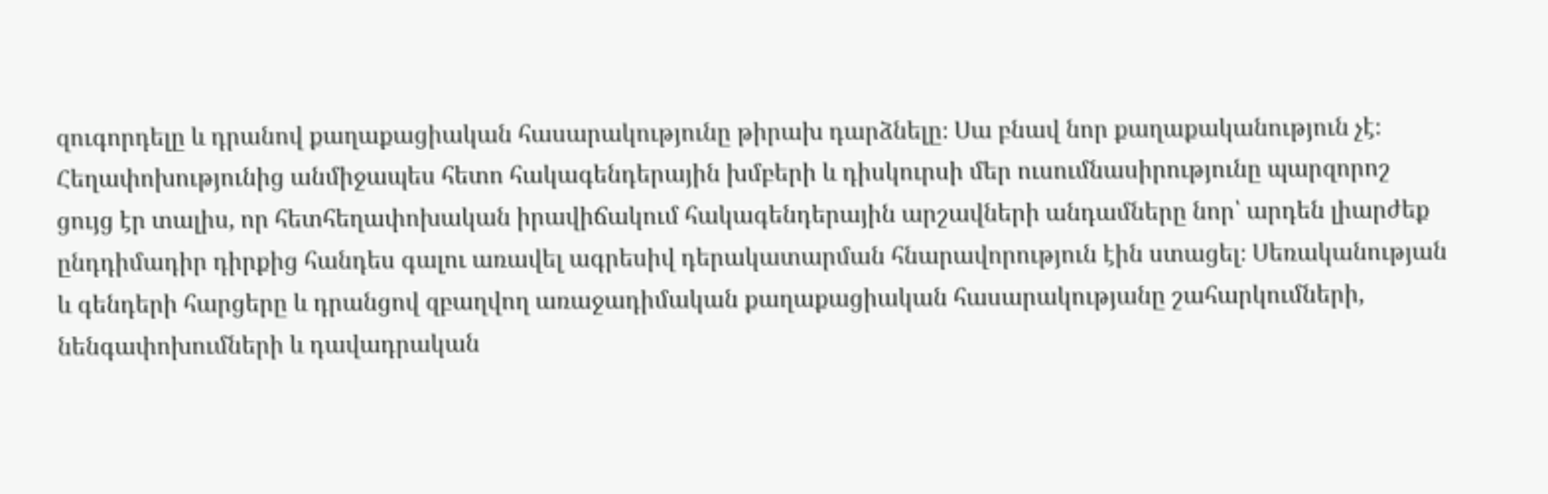զուգորդելը և դրանով քաղաքացիական հասարակությունը թիրախ դարձնելը։ Սա բնավ նոր քաղաքականություն չէ։ Հեղափոխությունից անմիջապես հետո հակագենդերային խմբերի և դիսկուրսի մեր ուսումնասիրությունը պարզորոշ ցույց էր տալիս, որ հետհեղափոխական իրավիճակում հակագենդերային արշավների անդամները նոր՝ արդեն լիարժեք ընդդիմադիր դիրքից հանդես գալու առավել ագրեսիվ դերակատարման հնարավորություն էին ստացել։ Սեռականության և գենդերի հարցերը և դրանցով զբաղվող առաջադիմական քաղաքացիական հասարակությանը շահարկումների, նենգափոխումների և դավադրական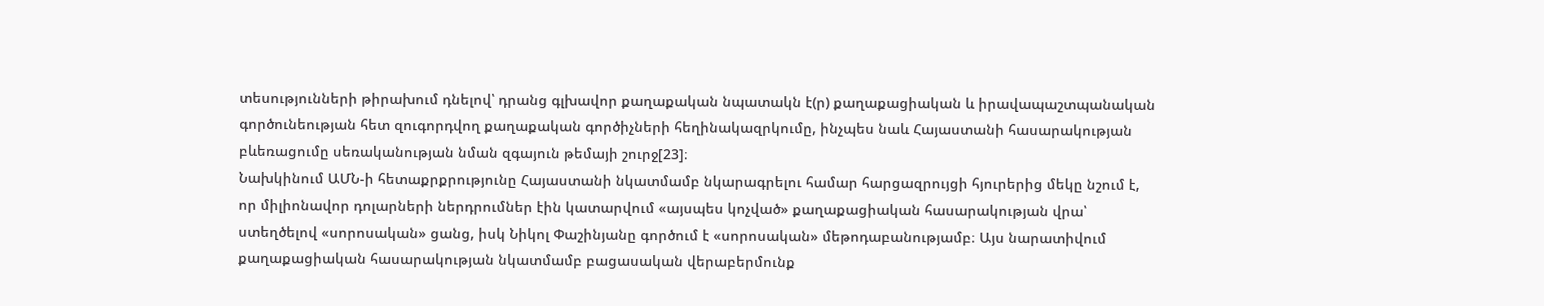տեսությունների թիրախում դնելով՝ դրանց գլխավոր քաղաքական նպատակն է(ր) քաղաքացիական և իրավապաշտպանական գործունեության հետ զուգորդվող քաղաքական գործիչների հեղինակազրկումը, ինչպես նաև Հայաստանի հասարակության բևեռացումը սեռականության նման զգայուն թեմայի շուրջ[23]։
Նախկինում ԱՄՆ-ի հետաքրքրությունը Հայաստանի նկատմամբ նկարագրելու համար հարցազրույցի հյուրերից մեկը նշում է, որ միլիոնավոր դոլարների ներդրումներ էին կատարվում «այսպես կոչված» քաղաքացիական հասարակության վրա՝ ստեղծելով «սորոսական» ցանց, իսկ Նիկոլ Փաշինյանը գործում է «սորոսական» մեթոդաբանությամբ։ Այս նարատիվում քաղաքացիական հասարակության նկատմամբ բացասական վերաբերմունք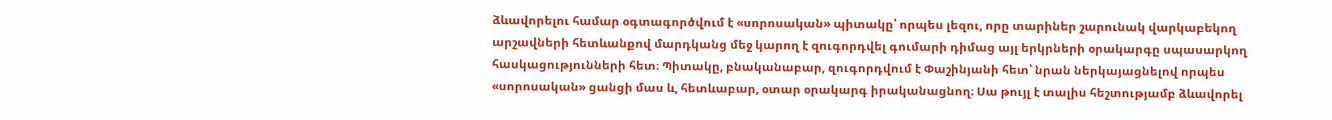ձևավորելու համար օգտագործվում է «սորոսական» պիտակը՝ որպես լեզու, որը տարիներ շարունակ վարկաբեկող արշավների հետևանքով մարդկանց մեջ կարող է զուգորդվել գումարի դիմաց այլ երկրների օրակարգը սպասարկող հասկացությունների հետ։ Պիտակը, բնականաբար, զուգորդվում է Փաշինյանի հետ՝ նրան ներկայացնելով որպես «սորոսական» ցանցի մաս և, հետևաբար, օտար օրակարգ իրականացնող։ Սա թույլ է տալիս հեշտությամբ ձևավորել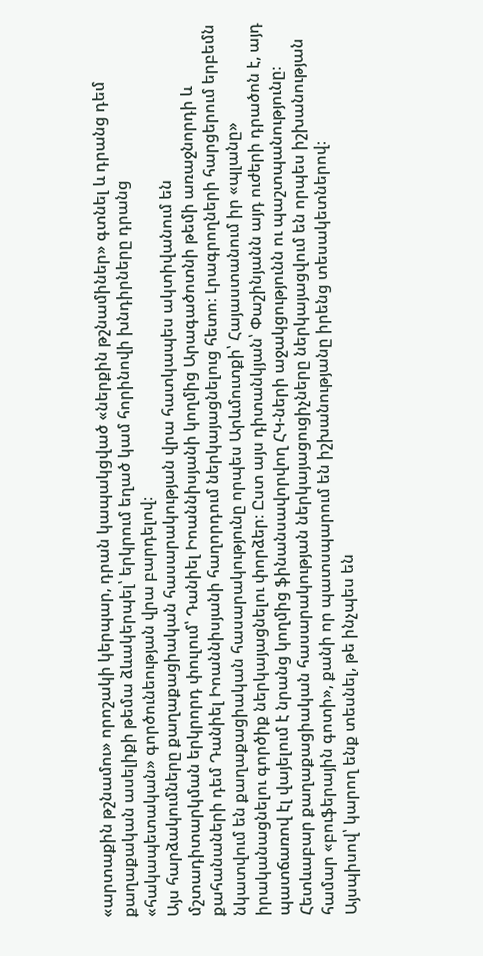«արտաքին թշնամու» որոշակի կերպար, դրան կապակցված «ներքին թշնամիներ» գտնել և դրանց դեմ քաղաքական ասելիքի թեմա ձևակերպել՝ երկրում եղած կամ հորինովի խնդիրները դրանց «հակապետական» գործունեության վրա բարդելով։
Այս հարձակումները քաղաքացիական հասարակության վրա հատկապես ակտիվանում են մշտադիտարկման երկրորդ փուլում՝ Դանիել Իոաննիսյանի կողմից Արագածոտնի թեմի առաջնորդի և քահանաների դեմ Դանիել Իոաննիսյանի հաղորդում ներկայացնելուց հետո։ Լրագրողների հարցերում երբեմն նկատվում են քաղաքացիական հասարակությունը որպես Արևմուտքի՝ Հայաստանում իր «պլանը» իրականացնելու գործիք ներկայացնելու փորձեր։ Ըստ այս դիտանկյան՝ Փաշինյանն այդ ուժերի դրածոն է, այդ պատճառով էլ վայելում է նրանց կողմից ֆինանսավորվող ՀԿ-ների աջակցությունն ու պաշտպանությունը։ Հետևաբար քաղաքացիական հասարակության ներկայացուցիչները ներկայացվում են որպես իշխանության համար «բուֆերային գոտի», քանի որ պատսպարում են իշխանությանը իրենց տեսակետներով։
Այսպիսով՝ կարող ենք տեսնել, թե ինչպես են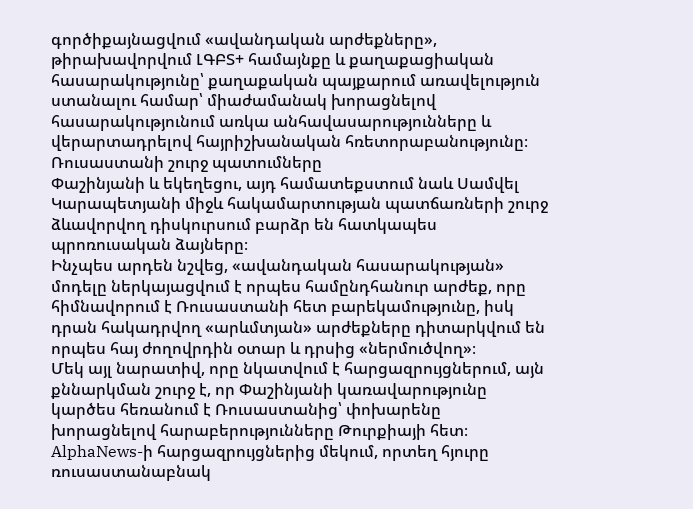գործիքայնացվում «ավանդական արժեքները», թիրախավորվում ԼԳԲՏ+ համայնքը և քաղաքացիական հասարակությունը՝ քաղաքական պայքարում առավելություն ստանալու համար՝ միաժամանակ խորացնելով հասարակությունում առկա անհավասարությունները և վերարտադրելով հայրիշխանական հռետորաբանությունը։
Ռուսաստանի շուրջ պատումները
Փաշինյանի և եկեղեցու, այդ համատեքստում նաև Սամվել Կարապետյանի միջև հակամարտության պատճառների շուրջ ձևավորվող դիսկուրսում բարձր են հատկապես պրոռուսական ձայները։
Ինչպես արդեն նշվեց, «ավանդական հասարակության» մոդելը ներկայացվում է որպես համընդհանուր արժեք, որը հիմնավորում է Ռուսաստանի հետ բարեկամությունը, իսկ դրան հակադրվող «արևմտյան» արժեքները դիտարկվում են որպես հայ ժողովրդին օտար և դրսից «ներմուծվող»։
Մեկ այլ նարատիվ, որը նկատվում է հարցազրույցներում, այն քննարկման շուրջ է, որ Փաշինյանի կառավարությունը կարծես հեռանում է Ռուսաստանից՝ փոխարենը խորացնելով հարաբերությունները Թուրքիայի հետ։ AlphaNews-ի հարցազրույցներից մեկում, որտեղ հյուրը ռուսաստանաբնակ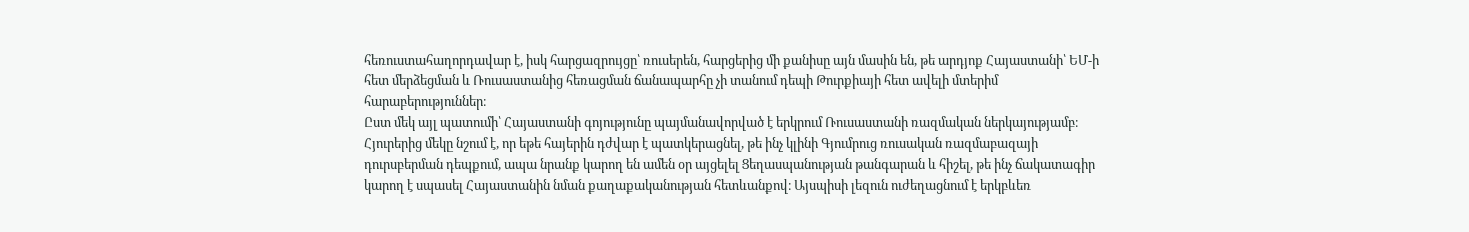հեռուստահաղորդավար է, իսկ հարցազրույցը՝ ռուսերեն, հարցերից մի քանիսը այն մասին են, թե արդյոք Հայաստանի՝ ԵՄ-ի հետ մերձեցման և Ռուսաստանից հեռացման ճանապարհը չի տանում դեպի Թուրքիայի հետ ավելի մտերիմ հարաբերություններ։
Ըստ մեկ այլ պատումի՝ Հայաստանի գոյությունը պայմանավորված է երկրում Ռուսաստանի ռազմական ներկայությամբ։ Հյուրերից մեկը նշում է, որ եթե հայերին դժվար է պատկերացնել, թե ինչ կլինի Գյումրուց ռուսական ռազմաբազայի դուրսբերման դեպքում, ապա նրանք կարող են ամեն օր այցելել Ցեղասպանության թանգարան և հիշել, թե ինչ ճակատագիր կարող է սպասել Հայաստանին նման քաղաքականության հետևանքով։ Այսպիսի լեզուն ուժեղացնում է երկբևեռ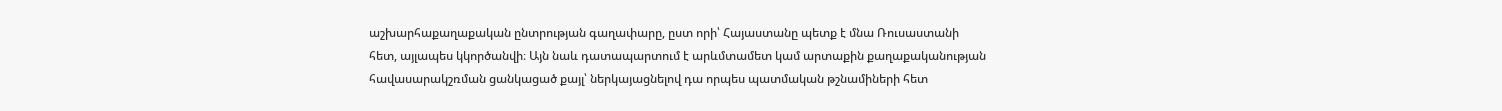աշխարհաքաղաքական ընտրության գաղափարը, ըստ որի՝ Հայաստանը պետք է մնա Ռուսաստանի հետ, այլապես կկործանվի։ Այն նաև դատապարտում է արևմտամետ կամ արտաքին քաղաքականության հավասարակշռման ցանկացած քայլ՝ ներկայացնելով դա որպես պատմական թշնամիների հետ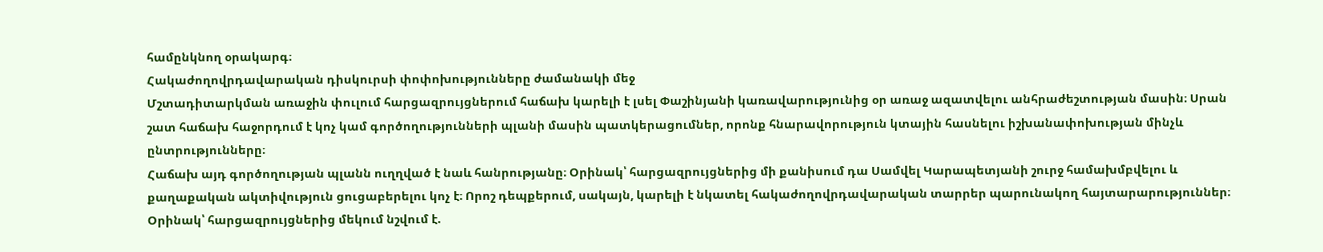համընկնող օրակարգ։
Հակաժողովրդավարական դիսկուրսի փոփոխությունները ժամանակի մեջ
Մշտադիտարկման առաջին փուլում հարցազրույցներում հաճախ կարելի է լսել Փաշինյանի կառավարությունից օր առաջ ազատվելու անհրաժեշտության մասին։ Սրան շատ հաճախ հաջորդում է կոչ կամ գործողությունների պլանի մասին պատկերացումներ, որոնք հնարավորություն կտային հասնելու իշխանափոխության մինչև ընտրությունները։
Հաճախ այդ գործողության պլանն ուղղված է նաև հանրությանը։ Օրինակ՝ հարցազրույցներից մի քանիսում դա Սամվել Կարապետյանի շուրջ համախմբվելու և քաղաքական ակտիվություն ցուցաբերելու կոչ է։ Որոշ դեպքերում, սակայն, կարելի է նկատել հակաժողովրդավարական տարրեր պարունակող հայտարարություններ։ Օրինակ՝ հարցազրույցներից մեկում նշվում է.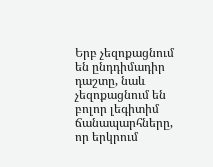Երբ չեզոքացնում են ընդդիմադիր դաշտը, նաև չեզոքացնում են բոլոր լեգիտիմ ճանապարհները, որ երկրում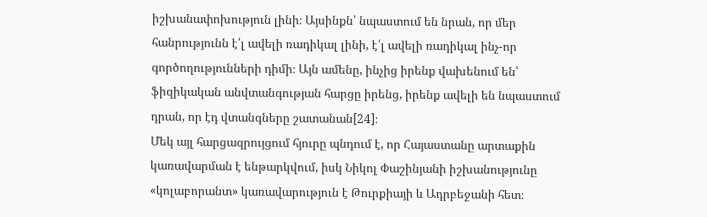իշխանափոխություն լինի։ Այսինքն՝ նպաստում են նրան, որ մեր հանրությունն է՛լ ավելի ռադիկալ լինի, է՛լ ավելի ռադիկալ ինչ-որ գործողությունների դիմի։ Այն ամենը, ինչից իրենք վախենում են՝ ֆիզիկական անվտանգության հարցը իրենց, իրենք ավելի են նպաստում դրան, որ էդ վտանգները շատանան[24]։
Մեկ այլ հարցազրույցում հյուրը պնդում է, որ Հայաստանը արտաքին կառավարման է ենթարկվում, իսկ Նիկոլ Փաշինյանի իշխանությունը «կոլաբորանտ» կառավարություն է Թուրքիայի և Ադրբեջանի հետ։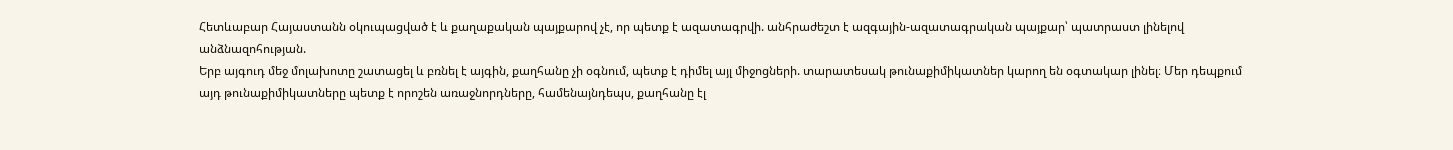Հետևաբար Հայաստանն օկուպացված է և քաղաքական պայքարով չէ, որ պետք է ազատագրվի. անհրաժեշտ է ազգային-ազատագրական պայքար՝ պատրաստ լինելով անձնազոհության.
Երբ այգուդ մեջ մոլախոտը շատացել և բռնել է այգին, քաղհանը չի օգնում, պետք է դիմել այլ միջոցների. տարատեսակ թունաքիմիկատներ կարող են օգտակար լինել։ Մեր դեպքում այդ թունաքիմիկատները պետք է որոշեն առաջնորդները, համենայնդեպս, քաղհանը էլ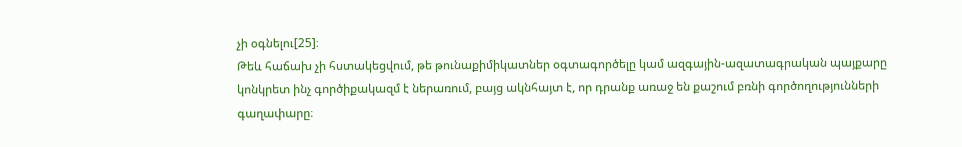չի օգնելու[25]։
Թեև հաճախ չի հստակեցվում, թե թունաքիմիկատներ օգտագործելը կամ ազգային-ազատագրական պայքարը կոնկրետ ինչ գործիքակազմ է ներառում, բայց ակնհայտ է, որ դրանք առաջ են քաշում բռնի գործողությունների գաղափարը։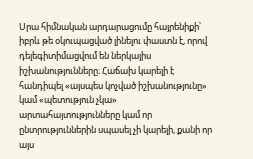Սրա հիմնական արդարացումը հայրենիքի՝ իբրև թե օկուպացված լինելու փաստն է, որով դելեգիտիմացվում են ներկայիս իշխանությունները։ Հաճախ կարելի է հանդիպել «այսպես կոչված իշխանությունը» կամ «պետություն չկա» արտահայտությունները կամ որ ընտրություններին սպասել չի կարելի, քանի որ այս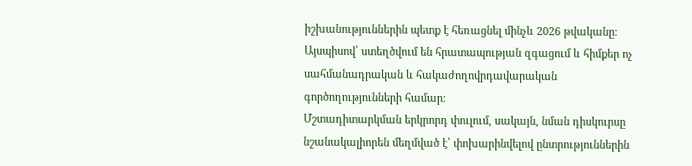իշխանություններին պետք է հեռացնել մինչև 2026 թվականը։ Այսպիսով՝ ստեղծվում են հրատապության զգացում և հիմքեր ոչ սահմանադրական և հակաժողովրդավարական գործողությունների համար։
Մշտադիտարկման երկրորդ փուլում, սակայն, նման դիսկուրսը նշանակալիորեն մեղմված է՝ փոխարինվելով ընտրություններին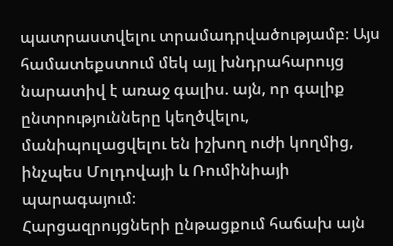պատրաստվելու տրամադրվածությամբ։ Այս համատեքստում մեկ այլ խնդրահարույց նարատիվ է առաջ գալիս. այն, որ գալիք ընտրությունները կեղծվելու, մանիպուլացվելու են իշխող ուժի կողմից, ինչպես Մոլդովայի և Ռումինիայի պարագայում։
Հարցազրույցների ընթացքում հաճախ այն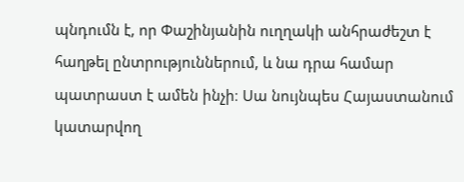պնդումն է, որ Փաշինյանին ուղղակի անհրաժեշտ է հաղթել ընտրություններում, և նա դրա համար պատրաստ է ամեն ինչի։ Սա նույնպես Հայաստանում կատարվող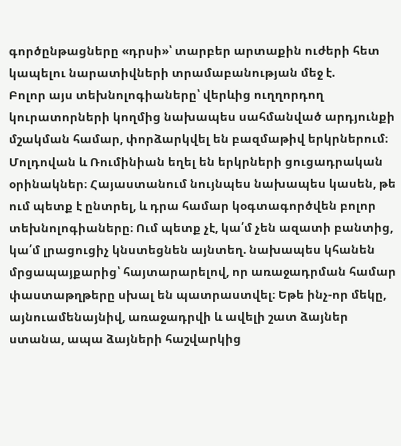գործընթացները «դրսի»՝ տարբեր արտաքին ուժերի հետ կապելու նարատիվների տրամաբանության մեջ է.
Բոլոր այս տեխնոլոգիաները՝ վերևից ուղղորդող կուրատորների կողմից նախապես սահմանված արդյունքի մշակման համար, փորձարկվել են բազմաթիվ երկրներում։ Մոլդովան և Ռումինիան եղել են երկրների ցուցադրական օրինակներ։ Հայաստանում նույնպես նախապես կասեն, թե ում պետք է ընտրել, և դրա համար կօգտագործվեն բոլոր տեխնոլոգիաները։ Ում պետք չէ, կա՛մ չեն ազատի բանտից, կա՛մ լրացուցիչ կնստեցնեն այնտեղ. նախապես կհանեն մրցապայքարից՝ հայտարարելով, որ առաջադրման համար փաստաթղթերը սխալ են պատրաստվել։ Եթե ինչ-որ մեկը, այնուամենայնիվ, առաջադրվի և ավելի շատ ձայներ ստանա, ապա ձայների հաշվարկից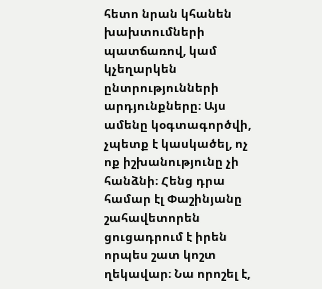հետո նրան կհանեն խախտումների պատճառով, կամ կչեղարկեն ընտրությունների արդյունքները։ Այս ամենը կօգտագործվի, չպետք է կասկածել, ոչ ոք իշխանությունը չի հանձնի։ Հենց դրա համար էլ Փաշինյանը շահավետորեն ցուցադրում է իրեն որպես շատ կոշտ ղեկավար։ Նա որոշել է,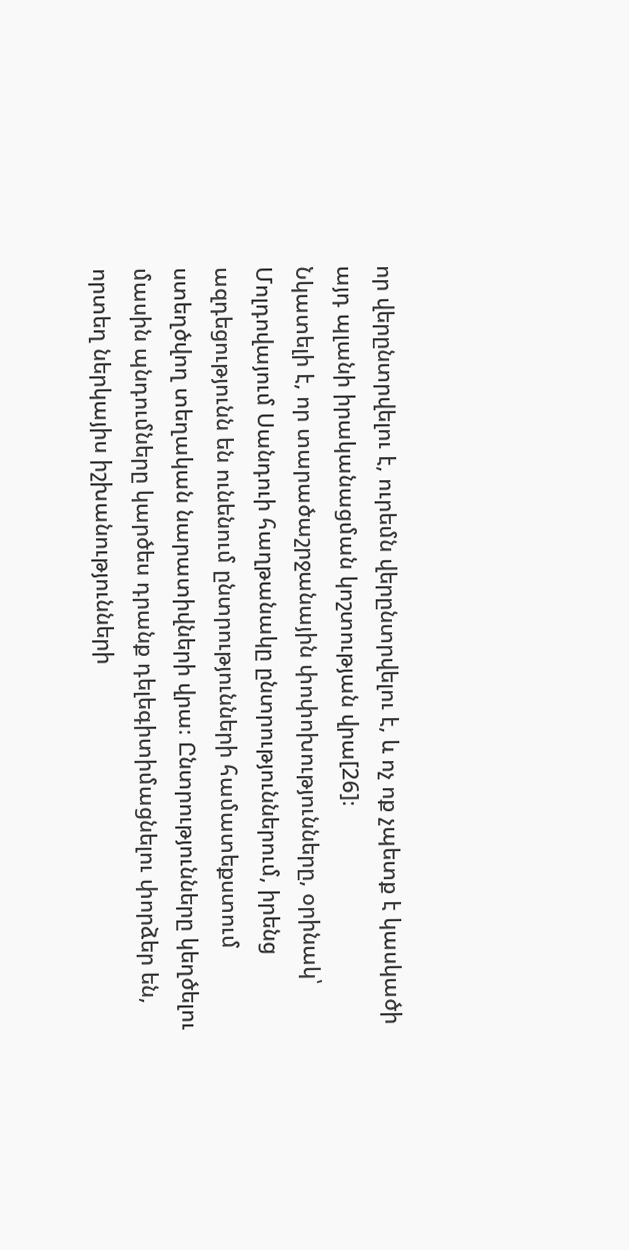որ վերընտրվելու է, ուրեմն վերընտրվելու է, և ոչ ոք չպետք է կասկածի այդ պլանի իրականացման կոշտության վրա[26]։
Նկատելի է, որ տարածաշրջանային փոփոխությունները, օրինակ՝ Մոլդովայում Սանդուի հաղթանակը ընտրություններում, իրենց ազդեցությունն են ունենում ընտրությունների համատեքստում ստեղծվող տեղական նարատիվների վրա։ Ընտրությունները կեղծելու մասին պնդումները կարծես դրանք դելեգիտիմացնելու փորձեր են, որտեղ ներկայիս իշխանությունների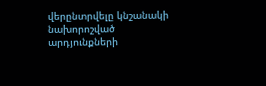վերընտրվելը կնշանակի նախորոշված արդյունքների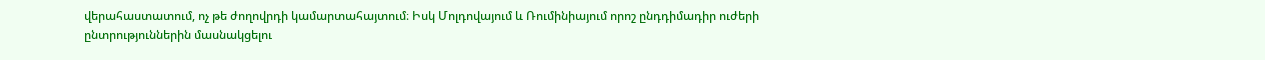վերահաստատում, ոչ թե ժողովրդի կամարտահայտում։ Իսկ Մոլդովայում և Ռումինիայում որոշ ընդդիմադիր ուժերի ընտրություններին մասնակցելու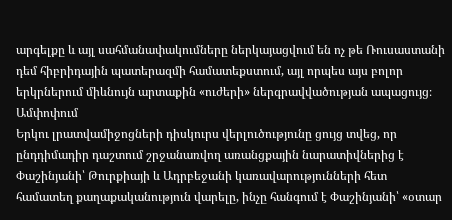արգելքը և այլ սահմանափակումները ներկայացվում են ոչ թե Ռուսաստանի դեմ հիբրիդային պատերազմի համատեքստում, այլ որպես այս բոլոր երկրներում միևնույն արտաքին «ուժերի» ներգրավվածության ապացույց։
Ամփոփում
Երկու լրատվամիջոցների դիսկուրս վերլուծությունը ցույց տվեց, որ ընդդիմադիր դաշտում շրջանառվող առանցքային նարատիվներից է Փաշինյանի՝ Թուրքիայի և Ադրբեջանի կառավարությունների հետ համատեղ քաղաքականություն վարելը, ինչը հանգում է Փաշինյանի՝ «օտար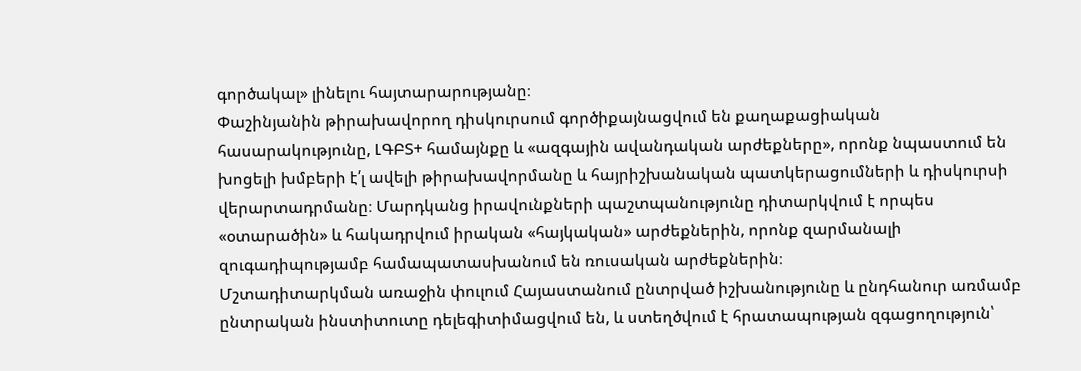գործակալ» լինելու հայտարարությանը։
Փաշինյանին թիրախավորող դիսկուրսում գործիքայնացվում են քաղաքացիական հասարակությունը, ԼԳԲՏ+ համայնքը և «ազգային ավանդական արժեքները», որոնք նպաստում են խոցելի խմբերի է՛լ ավելի թիրախավորմանը և հայրիշխանական պատկերացումների և դիսկուրսի վերարտադրմանը։ Մարդկանց իրավունքների պաշտպանությունը դիտարկվում է որպես «օտարածին» և հակադրվում իրական «հայկական» արժեքներին, որոնք զարմանալի զուգադիպությամբ համապատասխանում են ռուսական արժեքներին։
Մշտադիտարկման առաջին փուլում Հայաստանում ընտրված իշխանությունը և ընդհանուր առմամբ ընտրական ինստիտուտը դելեգիտիմացվում են, և ստեղծվում է հրատապության զգացողություն՝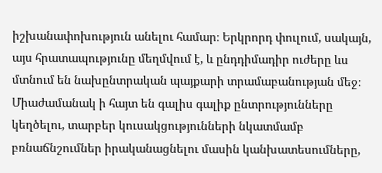իշխանափոխություն անելու համար։ Երկրորդ փուլում, սակայն, այս հրատապությունը մեղմվում է, և ընդդիմադիր ուժերը ևս մտնում են նախընտրական պայքարի տրամաբանության մեջ։ Միաժամանակ ի հայտ են գալիս գալիք ընտրությունները կեղծելու, տարբեր կուսակցությունների նկատմամբ բռնաճնշումներ իրականացնելու մասին կանխատեսումները,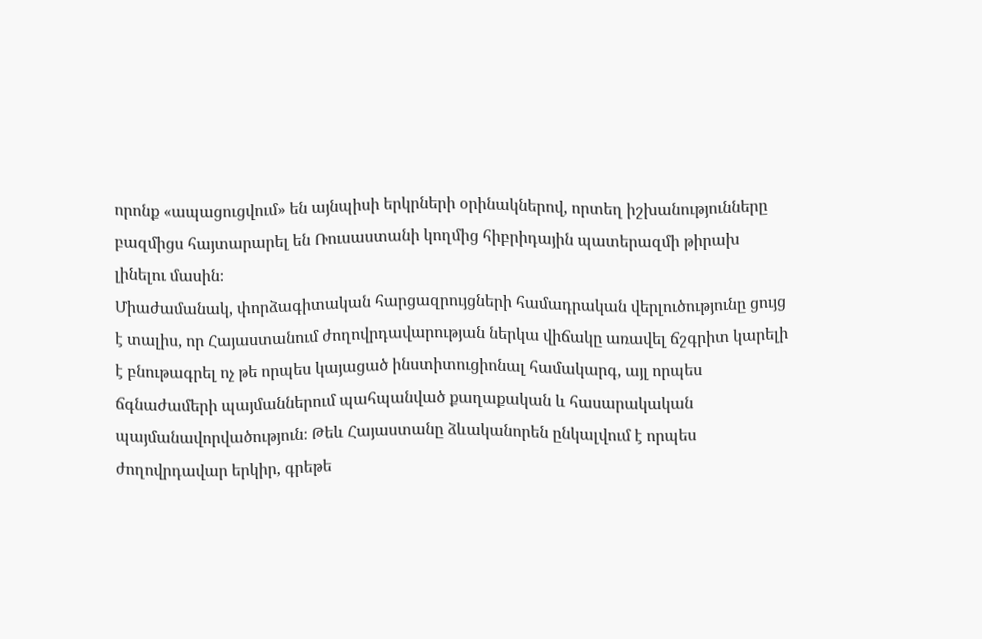որոնք «ապացուցվում» են այնպիսի երկրների օրինակներով, որտեղ իշխանությունները բազմիցս հայտարարել են Ռուսաստանի կողմից հիբրիդային պատերազմի թիրախ լինելու մասին։
Միաժամանակ, փորձագիտական հարցազրույցների համադրական վերլուծությունը ցույց է տալիս, որ Հայաստանում ժողովրդավարության ներկա վիճակը առավել ճշգրիտ կարելի է բնութագրել ոչ թե որպես կայացած ինստիտուցիոնալ համակարգ, այլ որպես ճգնաժամերի պայմաններում պահպանված քաղաքական և հասարակական պայմանավորվածություն։ Թեև Հայաստանը ձևականորեն ընկալվում է որպես ժողովրդավար երկիր, գրեթե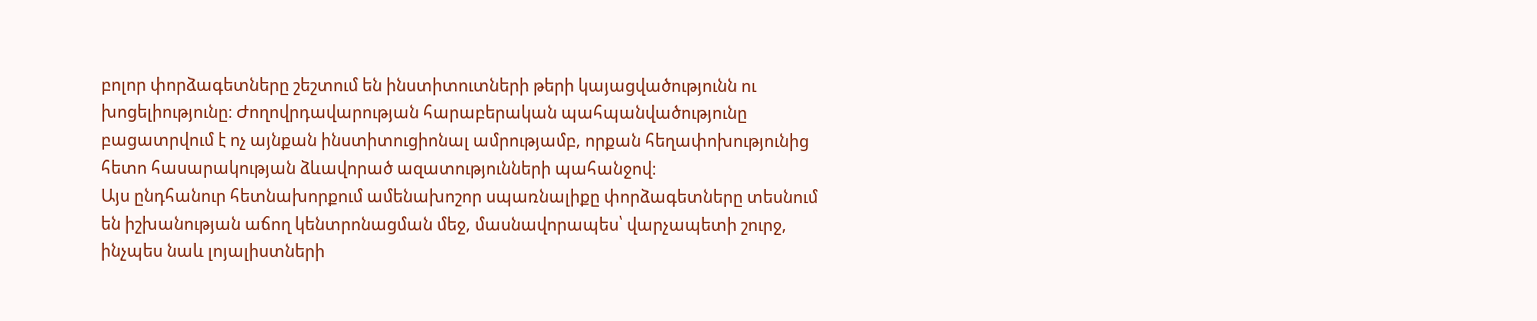բոլոր փորձագետները շեշտում են ինստիտուտների թերի կայացվածությունն ու խոցելիությունը։ Ժողովրդավարության հարաբերական պահպանվածությունը բացատրվում է ոչ այնքան ինստիտուցիոնալ ամրությամբ, որքան հեղափոխությունից հետո հասարակության ձևավորած ազատությունների պահանջով։
Այս ընդհանուր հետնախորքում ամենախոշոր սպառնալիքը փորձագետները տեսնում են իշխանության աճող կենտրոնացման մեջ, մասնավորապես՝ վարչապետի շուրջ, ինչպես նաև լոյալիստների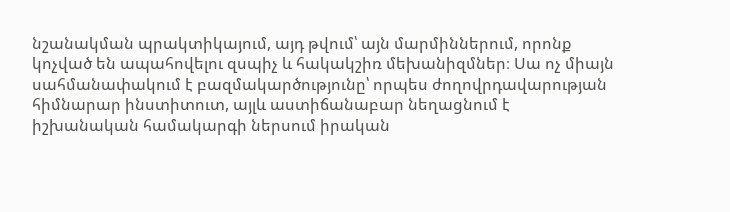նշանակման պրակտիկայում, այդ թվում՝ այն մարմիններում, որոնք կոչված են ապահովելու զսպիչ և հակակշիռ մեխանիզմներ։ Սա ոչ միայն սահմանափակում է բազմակարծությունը՝ որպես ժողովրդավարության հիմնարար ինստիտուտ, այլև աստիճանաբար նեղացնում է իշխանական համակարգի ներսում իրական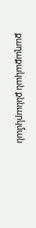քաղաքական քննարկման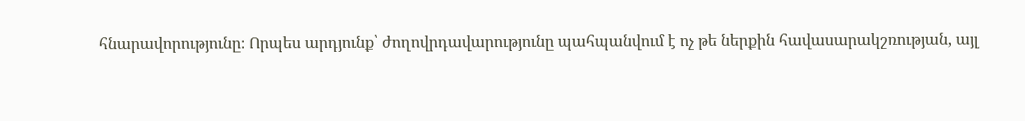հնարավորությունը։ Որպես արդյունք՝ ժողովրդավարությունը պահպանվում է ոչ թե ներքին հավասարակշռության, այլ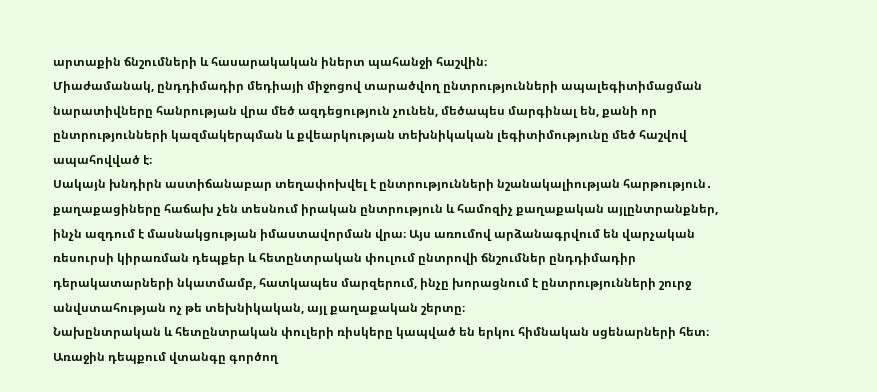արտաքին ճնշումների և հասարակական իներտ պահանջի հաշվին։
Միաժամանակ, ընդդիմադիր մեդիայի միջոցով տարածվող ընտրությունների ապալեգիտիմացման նարատիվները հանրության վրա մեծ ազդեցություն չունեն, մեծապես մարգինալ են, քանի որ ընտրությունների կազմակերպման և քվեարկության տեխնիկական լեգիտիմությունը մեծ հաշվով ապահովված է։
Սակայն խնդիրն աստիճանաբար տեղափոխվել է ընտրությունների նշանակալիության հարթություն․ քաղաքացիները հաճախ չեն տեսնում իրական ընտրություն և համոզիչ քաղաքական այլընտրանքներ, ինչն ազդում է մասնակցության իմաստավորման վրա։ Այս առումով արձանագրվում են վարչական ռեսուրսի կիրառման դեպքեր և հետընտրական փուլում ընտրովի ճնշումներ ընդդիմադիր դերակատարների նկատմամբ, հատկապես մարզերում, ինչը խորացնում է ընտրությունների շուրջ անվստահության ոչ թե տեխնիկական, այլ քաղաքական շերտը։
Նախընտրական և հետընտրական փուլերի ռիսկերը կապված են երկու հիմնական սցենարների հետ։ Առաջին դեպքում վտանգը գործող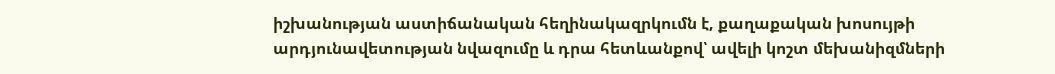իշխանության աստիճանական հեղինակազրկումն է, քաղաքական խոսույթի արդյունավետության նվազումը և դրա հետևանքով՝ ավելի կոշտ մեխանիզմների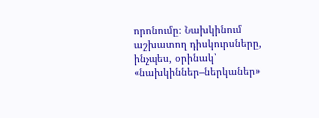որոնումը։ Նախկինում աշխատող դիսկուրսները, ինչպես, օրինակ՝ «նախկիններ–ներկաներ»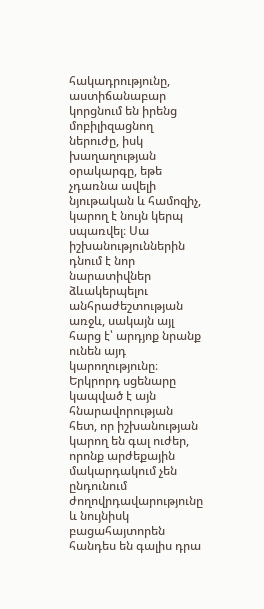հակադրությունը, աստիճանաբար կորցնում են իրենց մոբիլիզացնող ներուժը, իսկ խաղաղության օրակարգը, եթե չդառնա ավելի նյութական և համոզիչ, կարող է նույն կերպ սպառվել։ Սա իշխանություններին դնում է նոր նարատիվներ ձևակերպելու անհրաժեշտության առջև, սակայն այլ հարց է՝ արդյոք նրանք ունեն այդ կարողությունը։ Երկրորդ սցենարը կապված է այն հնարավորության հետ, որ իշխանության կարող են գալ ուժեր, որոնք արժեքային մակարդակում չեն ընդունում ժողովրդավարությունը և նույնիսկ բացահայտորեն հանդես են գալիս դրա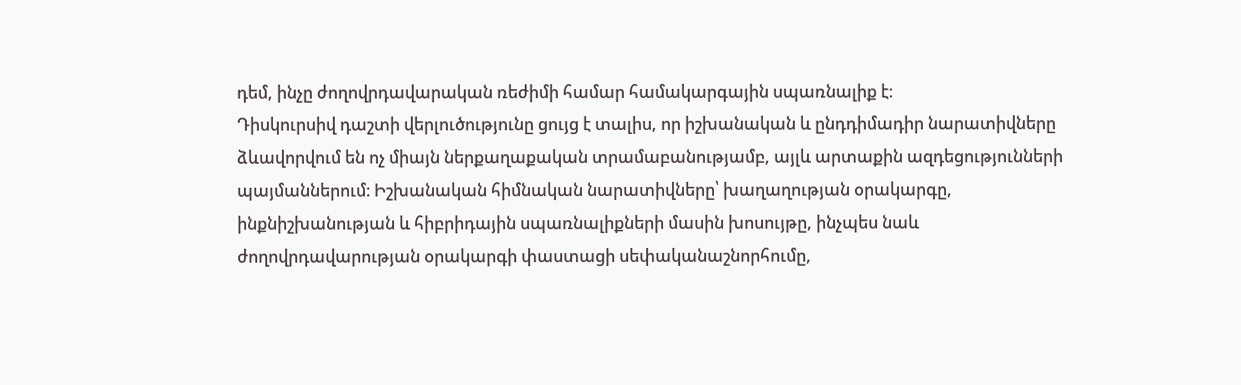դեմ, ինչը ժողովրդավարական ռեժիմի համար համակարգային սպառնալիք է։
Դիսկուրսիվ դաշտի վերլուծությունը ցույց է տալիս, որ իշխանական և ընդդիմադիր նարատիվները ձևավորվում են ոչ միայն ներքաղաքական տրամաբանությամբ, այլև արտաքին ազդեցությունների պայմաններում։ Իշխանական հիմնական նարատիվները՝ խաղաղության օրակարգը, ինքնիշխանության և հիբրիդային սպառնալիքների մասին խոսույթը, ինչպես նաև ժողովրդավարության օրակարգի փաստացի սեփականաշնորհումը,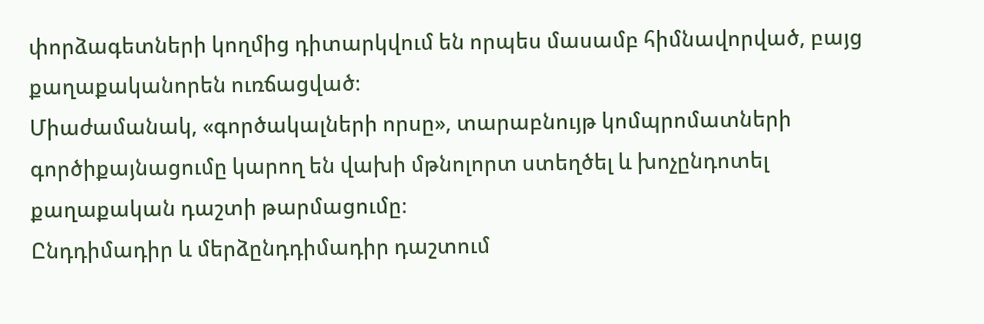փորձագետների կողմից դիտարկվում են որպես մասամբ հիմնավորված, բայց քաղաքականորեն ուռճացված։
Միաժամանակ, «գործակալների որսը», տարաբնույթ կոմպրոմատների գործիքայնացումը կարող են վախի մթնոլորտ ստեղծել և խոչընդոտել քաղաքական դաշտի թարմացումը։
Ընդդիմադիր և մերձընդդիմադիր դաշտում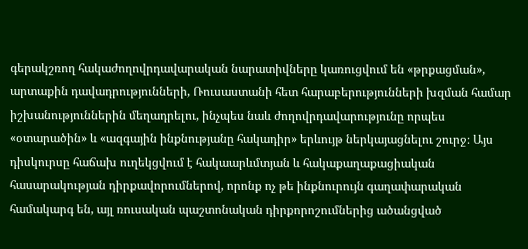գերակշռող հակաժողովրդավարական նարատիվները կառուցվում են «թրքացման», արտաքին դավադրությունների, Ռուսաստանի հետ հարաբերությունների խզման համար իշխանություններին մեղադրելու, ինչպես նաև ժողովրդավարությունը որպես «օտարածին» և «ազգային ինքնությանը հակադիր» երևույթ ներկայացնելու շուրջ։ Այս դիսկուրսը հաճախ ուղեկցվում է հակաարևմտյան և հակաքաղաքացիական հասարակության դիրքավորումներով, որոնք ոչ թե ինքնուրույն գաղափարական համակարգ են, այլ ռուսական պաշտոնական դիրքորոշումներից ածանցված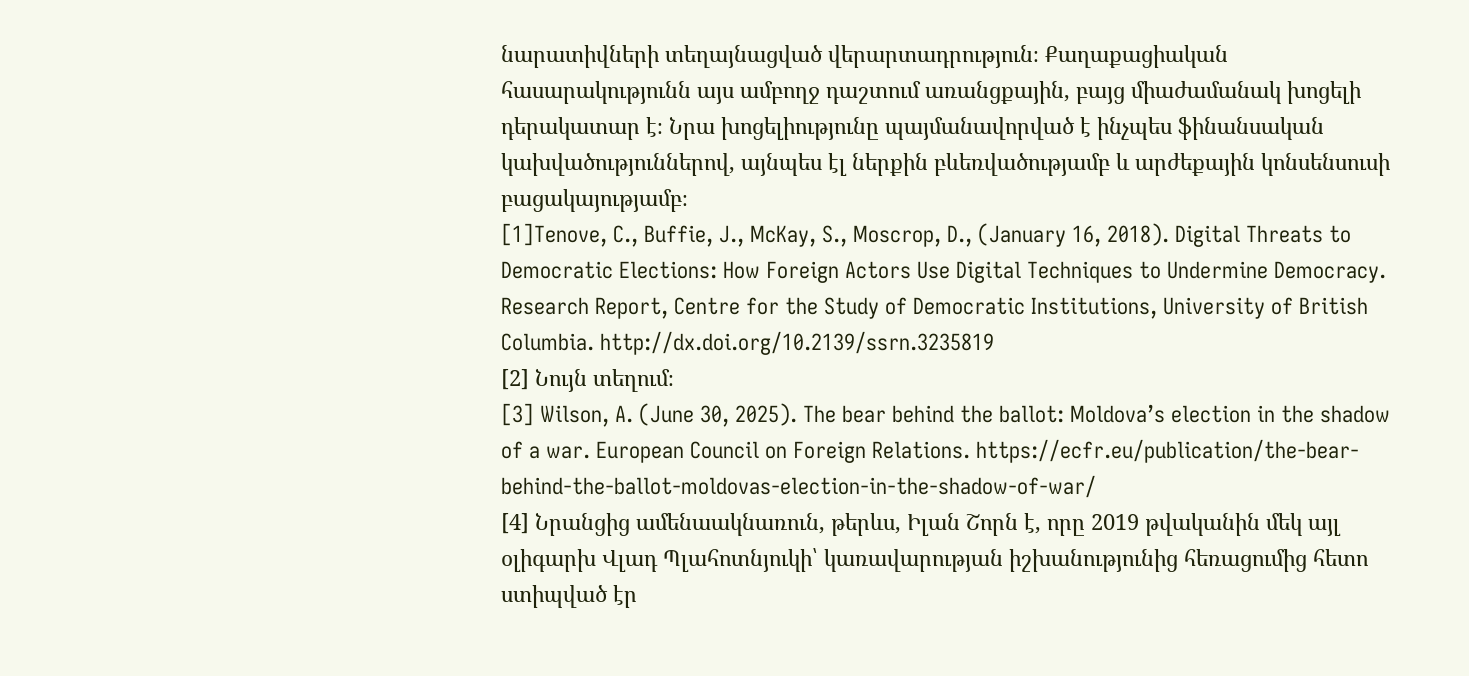նարատիվների տեղայնացված վերարտադրություն։ Քաղաքացիական հասարակությունն այս ամբողջ դաշտում առանցքային, բայց միաժամանակ խոցելի դերակատար է։ Նրա խոցելիությունը պայմանավորված է ինչպես ֆինանսական կախվածություններով, այնպես էլ ներքին բևեռվածությամբ և արժեքային կոնսենսուսի բացակայությամբ։
[1]Tenove, C., Buffie, J., McKay, S., Moscrop, D., (January 16, 2018). Digital Threats to Democratic Elections: How Foreign Actors Use Digital Techniques to Undermine Democracy. Research Report, Centre for the Study of Democratic Institutions, University of British Columbia. http://dx.doi.org/10.2139/ssrn.3235819
[2] Նույն տեղում։
[3] Wilson, A. (June 30, 2025). The bear behind the ballot: Moldova’s election in the shadow of a war. European Council on Foreign Relations. https://ecfr.eu/publication/the-bear-behind-the-ballot-moldovas-election-in-the-shadow-of-war/
[4] Նրանցից ամենաակնառուն, թերևս, Իլան Շորն է, որը 2019 թվականին մեկ այլ օլիգարխ Վլադ Պլահոտնյուկի՝ կառավարության իշխանությունից հեռացումից հետո ստիպված էր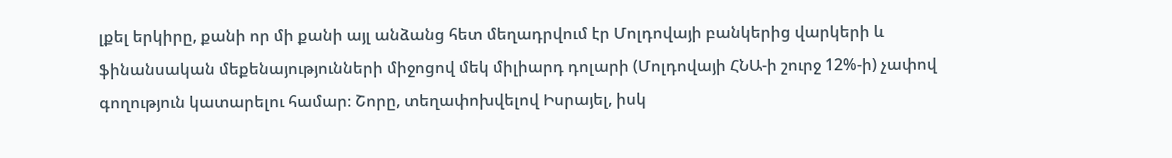լքել երկիրը, քանի որ մի քանի այլ անձանց հետ մեղադրվում էր Մոլդովայի բանկերից վարկերի և ֆինանսական մեքենայությունների միջոցով մեկ միլիարդ դոլարի (Մոլդովայի ՀՆԱ-ի շուրջ 12%-ի) չափով գողություն կատարելու համար։ Շորը, տեղափոխվելով Իսրայել, իսկ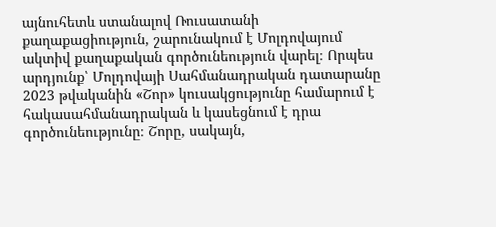այնուհետև ստանալով Ռուսատանի քաղաքացիություն, շարունակում է Մոլդովայում ակտիվ քաղաքական գործունեություն վարել։ Որպես արդյունք՝ Մոլդովայի Սահմանադրական դատարանը 2023 թվականին «Շոր» կուսակցությունը համարում է հակասահմանադրական և կասեցնում է դրա գործունեությունը։ Շորը, սակայն,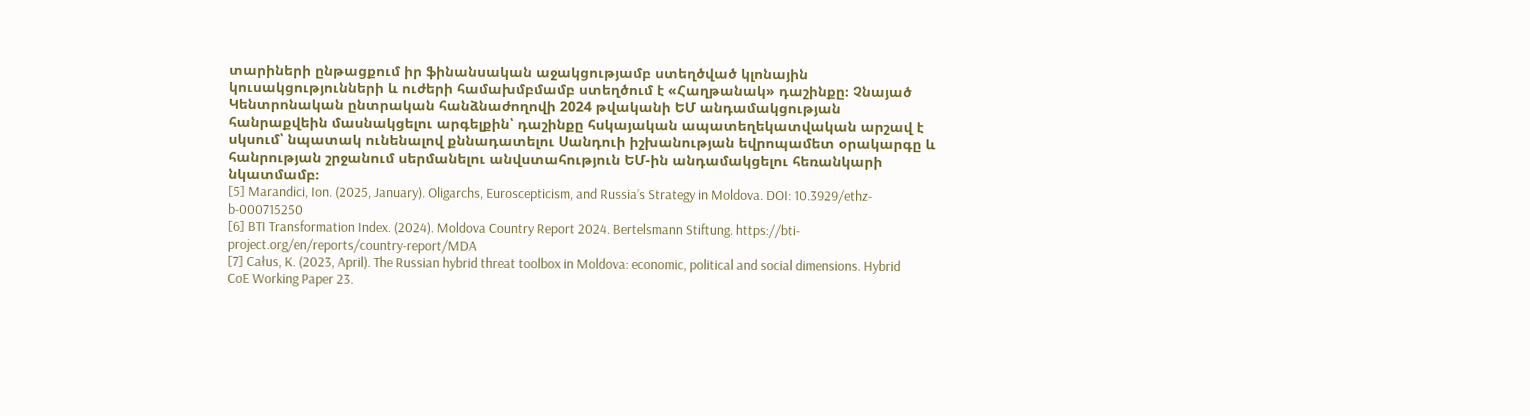տարիների ընթացքում իր ֆինանսական աջակցությամբ ստեղծված կլոնային կուսակցությունների և ուժերի համախմբմամբ ստեղծում է «Հաղթանակ» դաշինքը։ Չնայած Կենտրոնական ընտրական հանձնաժողովի 2024 թվականի ԵՄ անդամակցության հանրաքվեին մասնակցելու արգելքին՝ դաշինքը հսկայական ապատեղեկատվական արշավ է սկսում՝ նպատակ ունենալով քննադատելու Սանդուի իշխանության եվրոպամետ օրակարգը և հանրության շրջանում սերմանելու անվստահություն ԵՄ-ին անդամակցելու հեռանկարի նկատմամբ։
[5] Marandici, Ion. (2025, January). Oligarchs, Euroscepticism, and Russia’s Strategy in Moldova. DOI: 10.3929/ethz-b-000715250
[6] BTI Transformation Index. (2024). Moldova Country Report 2024. Bertelsmann Stiftung. https://bti-project.org/en/reports/country-report/MDA
[7] Całus, K. (2023, April). The Russian hybrid threat toolbox in Moldova: economic, political and social dimensions. Hybrid CoE Working Paper 23.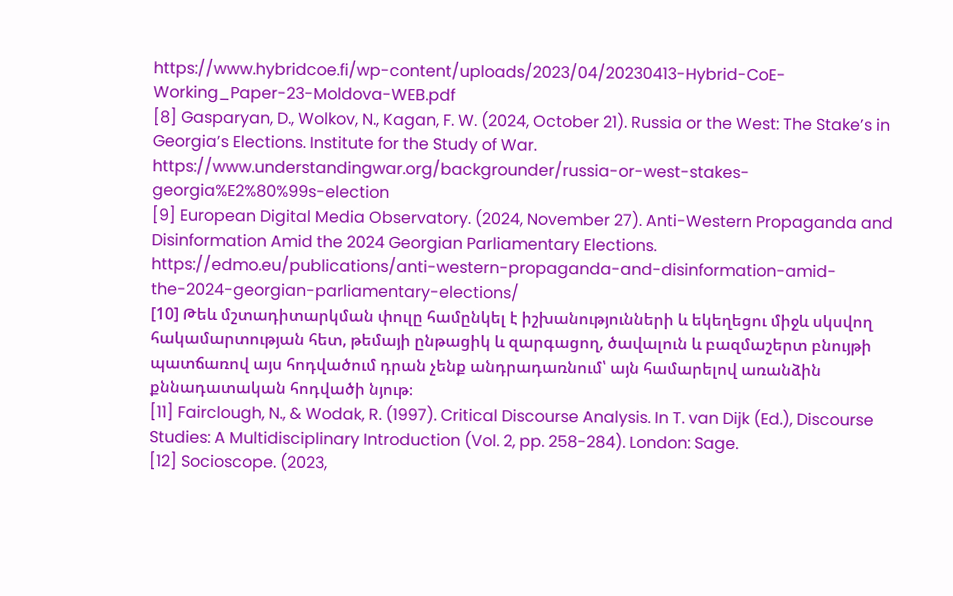https://www.hybridcoe.fi/wp-content/uploads/2023/04/20230413-Hybrid-CoE-Working_Paper-23-Moldova-WEB.pdf
[8] Gasparyan, D., Wolkov, N., Kagan, F. W. (2024, October 21). Russia or the West: The Stake’s in Georgia’s Elections. Institute for the Study of War. https://www.understandingwar.org/backgrounder/russia-or-west-stakes-georgia%E2%80%99s-election
[9] European Digital Media Observatory. (2024, November 27). Anti-Western Propaganda and Disinformation Amid the 2024 Georgian Parliamentary Elections. https://edmo.eu/publications/anti-western-propaganda-and-disinformation-amid-the-2024-georgian-parliamentary-elections/
[10] Թեև մշտադիտարկման փուլը համընկել է իշխանությունների և եկեղեցու միջև սկսվող հակամարտության հետ, թեմայի ընթացիկ և զարգացող, ծավալուն և բազմաշերտ բնույթի պատճառով այս հոդվածում դրան չենք անդրադառնում՝ այն համարելով առանձին քննադատական հոդվածի նյութ։
[11] Fairclough, N., & Wodak, R. (1997). Critical Discourse Analysis. In T. van Dijk (Ed.), Discourse Studies: A Multidisciplinary Introduction (Vol. 2, pp. 258-284). London: Sage.
[12] Socioscope. (2023,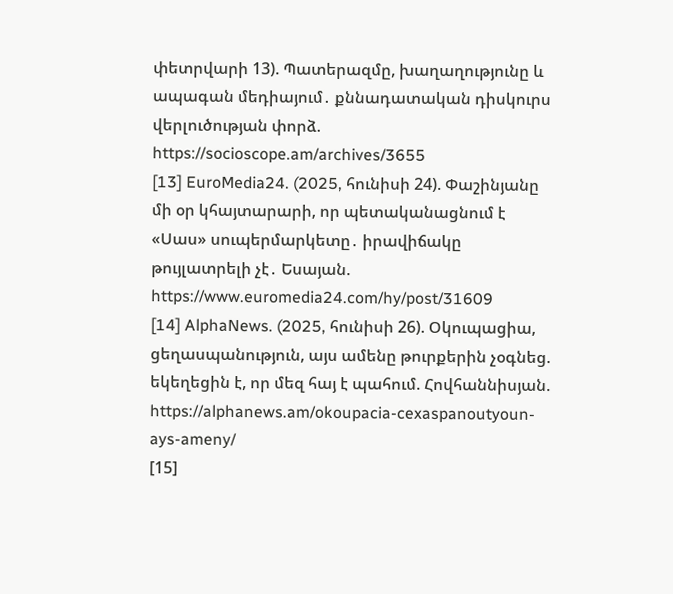փետրվարի 13). Պատերազմը, խաղաղությունը և ապագան մեդիայում․ քննադատական դիսկուրս վերլուծության փորձ. https://socioscope.am/archives/3655
[13] EuroMedia24. (2025, հունիսի 24). Փաշինյանը մի օր կհայտարարի, որ պետականացնում է «Սաս» սուպերմարկետը․ իրավիճակը թույլատրելի չէ․ Եսայան. https://www.euromedia24.com/hy/post/31609
[14] AlphaNews. (2025, հունիսի 26). Օկուպացիա, ցեղասպանություն, այս ամենը թուրքերին չօգնեց. եկեղեցին է, որ մեզ հայ է պահում. Հովհաննիսյան. https://alphanews.am/okoupacia-cexaspanoutyoun-ays-ameny/
[15]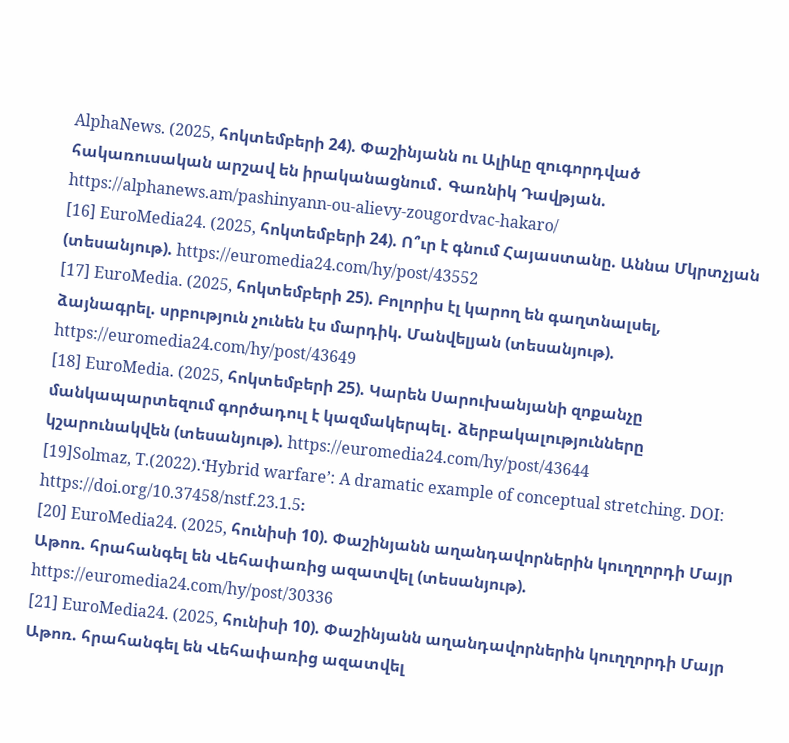AlphaNews. (2025, հոկտեմբերի 24). Փաշինյանն ու Ալիևը զուգորդված հակառուսական արշավ են իրականացնում․ Գառնիկ Դավթյան. https://alphanews.am/pashinyann-ou-alievy-zougordvac-hakaro/
[16] EuroMedia24. (2025, հոկտեմբերի 24). Ո՞ւր է գնում Հայաստանը. Աննա Մկրտչյան (տեսանյութ). https://euromedia24.com/hy/post/43552
[17] EuroMedia. (2025, հոկտեմբերի 25). Բոլորիս էլ կարող են գաղտնալսել, ձայնագրել. սրբություն չունեն էս մարդիկ. Մանվելյան (տեսանյութ). https://euromedia24.com/hy/post/43649
[18] EuroMedia. (2025, հոկտեմբերի 25). Կարեն Սարուխանյանի զոքանչը մանկապարտեզում գործադուլ է կազմակերպել․ ձերբակալությունները կշարունակվեն (տեսանյութ). https://euromedia24.com/hy/post/43644
[19]Solmaz, T.(2022).‘Hybrid warfare’: A dramatic example of conceptual stretching. DOI: https://doi.org/10.37458/nstf.23.1.5։
[20] EuroMedia24. (2025, հունիսի 10). Փաշինյանն աղանդավորներին կուղղորդի Մայր Աթոռ. հրահանգել են Վեհափառից ազատվել (տեսանյութ). https://euromedia24.com/hy/post/30336
[21] EuroMedia24. (2025, հունիսի 10). Փաշինյանն աղանդավորներին կուղղորդի Մայր Աթոռ. հրահանգել են Վեհափառից ազատվել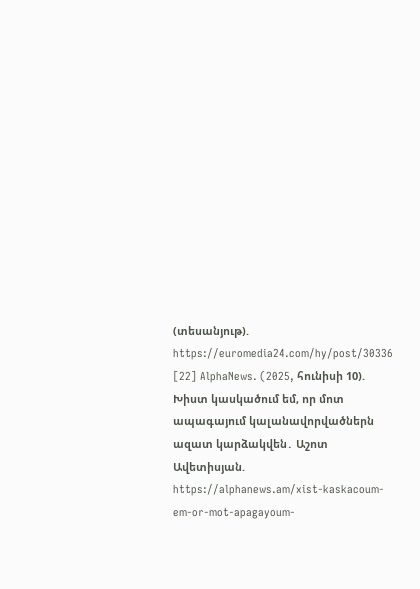(տեսանյութ). https://euromedia24.com/hy/post/30336
[22] AlphaNews. (2025, հունիսի 10). Խիստ կասկածում եմ, որ մոտ ապագայում կալանավորվածներն ազատ կարձակվեն․ Աշոտ Ավետիսյան. https://alphanews.am/xist-kaskacoum-em-or-mot-apagayoum-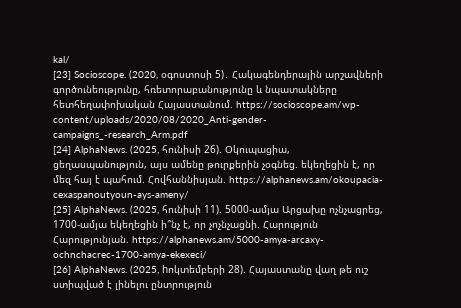kal/
[23] Socioscope. (2020, օգոստոսի 5)․ Հակագենդերային արշավների գործունեությունը, հռետորաբանությունը և նպատակները հետհեղափոխական Հայաստանում. https://socioscope.am/wp-content/uploads/2020/08/2020_Anti-gender-campaigns_-research_Arm.pdf
[24] AlphaNews. (2025, հունիսի 26). Օկուպացիա, ցեղասպանություն, այս ամենը թուրքերին չօգնեց. եկեղեցին է, որ մեզ հայ է պահում. Հովհաննիսյան. https://alphanews.am/okoupacia-cexaspanoutyoun-ays-ameny/
[25] AlphaNews. (2025, հունիսի 11). 5000-ամյա Արցախը ոչնչացրեց, 1700-ամյա եկեղեցին ի՞նչ է, որ չոչնչացնի. Հարություն Հարությունյան. https://alphanews.am/5000-amya-arcaxy-ochnchacrec-1700-amya-ekexeci/
[26] AlphaNews. (2025, hոկտեմբերի 28). Հայաստանը վաղ թե ուշ ստիպված է լինելու ընտրություն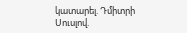կատարել. Դմիտրի Սուսլով.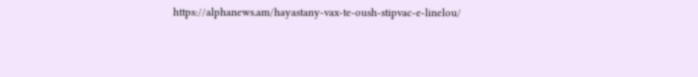https://alphanews.am/hayastany-vax-te-oush-stipvac-e-linelou/